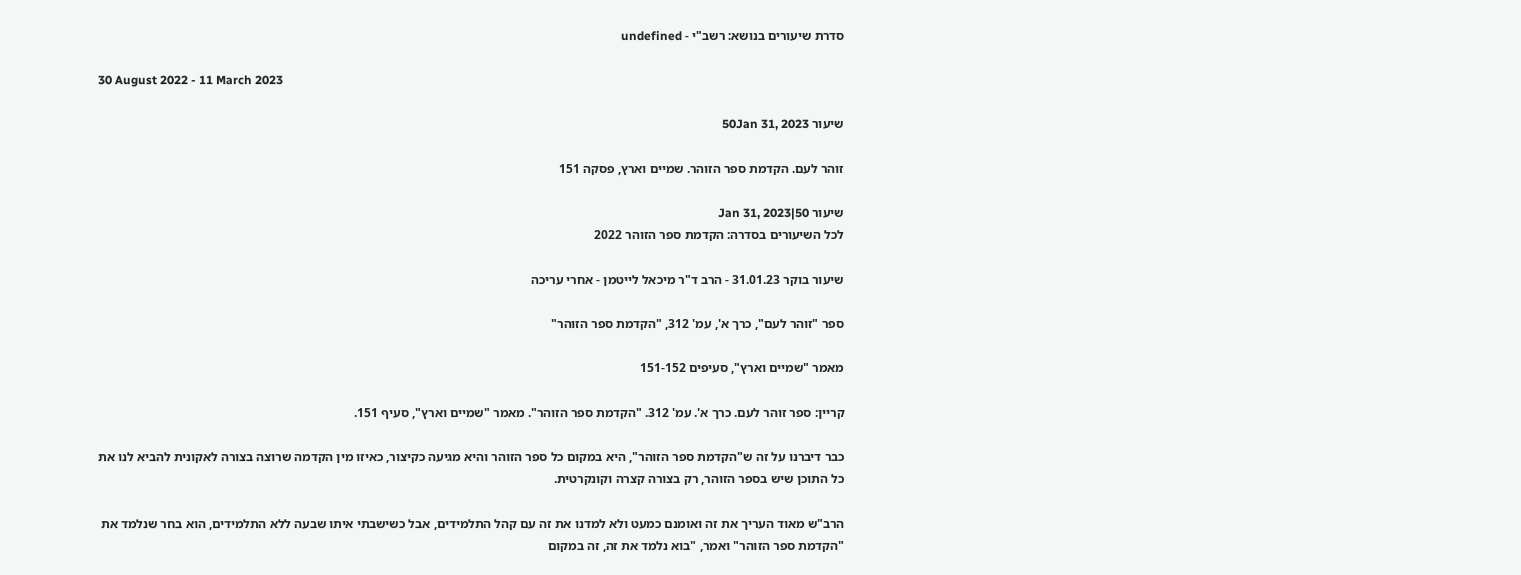סדרת שיעורים בנושא: רשב"י - undefined

30 August 2022 - 11 March 2023

שיעור 50Jan 31, 2023

זוהר לעם. הקדמת ספר הזוהר. שמיים וארץ, פסקה 151

שיעור 50|Jan 31, 2023
לכל השיעורים בסדרה: הקדמת ספר הזוהר 2022

שיעור בוקר 31.01.23 - הרב ד"ר מיכאל לייטמן - אחרי עריכה

ספר "זוהר לעם", כרך א', עמ' 312, "הקדמת ספר הזוהר"

מאמר "שמיים וארץ", סעיפים 151-152

קריין: ספר זוהר לעם. כרך א'. עמ' 312. "הקדמת ספר הזוהר". מאמר "שמיים וארץ", סעיף 151.

כבר דיברנו על זה ש"הקדמת ספר הזוהר", היא במקום כל ספר הזוהר והיא מגיעה כקיצור, כאיזו מין הקדמה שרוצה בצורה לאקונית להביא לנו את כל התוכן שיש בספר הזוהר, רק בצורה קצרה וקונקרטית.

הרב"ש מאוד העריך את זה ואומנם כמעט ולא למדנו את זה עם קהל התלמידים, אבל כשישבתי איתו שבעה ללא התלמידים, הוא בחר שנלמד את "הקדמת ספר הזוהר" ואמר, "בוא נלמד את זה, זה במקום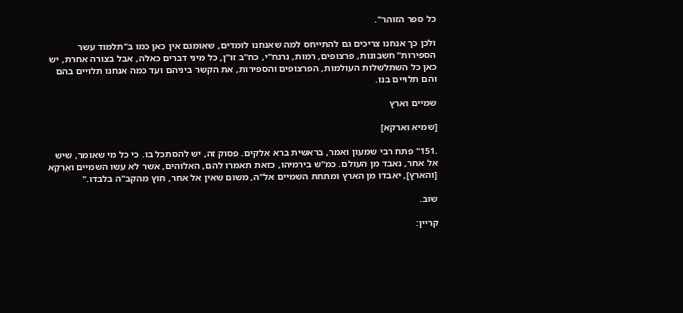כל ספר הזוהר".

ולכן כך אנחנו צריכים גם להתייחס למה שאנחנו לומדים, שאומנם אין כאן כמו ב"תלמוד עשר הספירות" חשבונות, פרצופים, רמות, נרנח"י, כח"ב זו"ן, כל מיני דברים כאלה, אבל בצורה אחרת, יש כאן כל השתלשלות העולמות, הפרצופים והספירות, את הקשר ביניהם ועד כמה אנחנו תלויים בהם והם תלויים בנו.

שמיים וארץ

[שמיא וארקא]

.151" פתח רבי שמעון ואמר, בראשית ברא אלקים. פסוק זה, יש להסתכל בו. כי כל מי שאומר, שיש אל אחר, נאבד מן העולם. כמ"ש בירמיהו, כזאת תאמרו להם, האלוהים, אשר לא עשו השמיים ואַרְקָא [והארץ], יאבדו מן הארץ ומתחת השמיים אל"ה, משום שאין אל אחר, חוץ מהקב"ה בלבדו."

שוב.

קריין: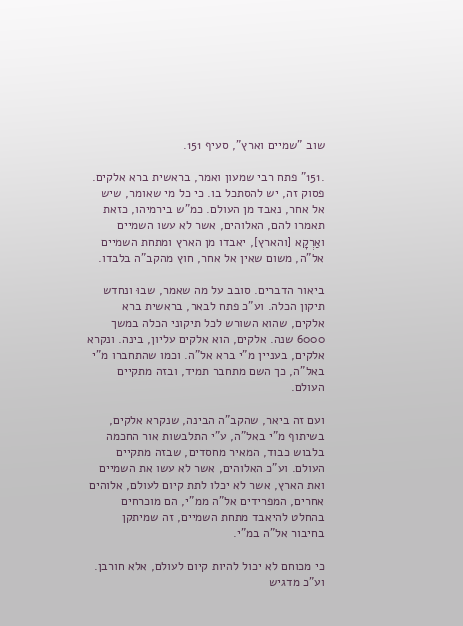שוב "שמיים וארץ", סעיף 151.

.151" פתח רבי שמעון ואמר, בראשית ברא אלקים. פסוק זה, יש להסתכל בו. כי כל מי שאומר, שיש אל אחר, נאבד מן העולם. כמ"ש בירמיהו, כזאת תאמרו להם, האלוהים, אשר לא עשו השמיים ואַרְקָא [והארץ], יאבדו מן הארץ ומתחת השמיים אל"ה, משום שאין אל אחר, חוץ מהקב"ה בלבדו.

ביאור הדברים. סובב על מה שאמר, שבוּ ונחדש תיקון הכלה. וע"כ פתח לבאר, בראשית ברא אלקים, שהוא השורש לכל תיקוני הכלה במשך 6000 שנה. אלקים, הוא אלקים עליון, בינה. ונקרא אלקים, בעניין מ"י ברא אל"ה. וכמו שהתחברו מ"י באל"ה, כך השם מתחבר תמיד, ובזה מתקיים העולם.

ועם זה ביאר, שהקב"ה הבינה, שנקרא אלקים, בשיתוף מ"י באל"ה, ע"י התלבשות אור החכמה בלבוש כבוד, המאיר מחסדים, שבזה מתקיים העולם. וע"כ האלוהים, אשר לא עשו את השמיים ואת הארץ, אשר לא יכלו לתת קיום לעולם, אלוהים אחרים, המפרידים אל"ה ממ"י, הם מוכרחים בהחלט להיאבד מתחת השמיים, זה שמיתקן בחיבור אל"ה במ"י.

כי מכוחם לא יכול להיות קיום לעולם, אלא חורבן. וע"כ מדגיש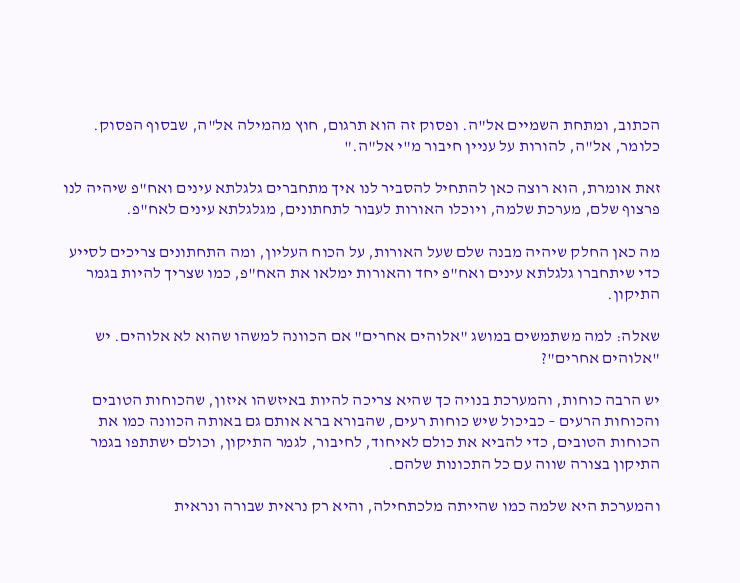הכתוב, ומתחת השמיים אל"ה. ופסוק זה הוא תרגום, חוץ מהמילה אל"ה, שבסוף הפסוק. כלומר, אל"ה, להורות על עניין חיבור מ"י אל"ה."

זאת אומרת, הוא רוצה כאן להתחיל להסביר לנו איך מתחברים גלגלתא עינים ואח"פ שיהיה לנו פרצוף שלם, מערכת שלמה, ויוכלו האורות לעבור לתחתונים, מגלגלתא עינים לאח"פ.

מה כאן החלק שיהיה מבנה שלם שעל האורות, על הכוח העליון, ומה התחתונים צריכים לסייע כדי שיתחברו גלגלתא עינים ואח"פ יחד והאורות ימלאו את האח"פ, כמו שצריך להיות בגמר התיקון.

שאלה: למה משתמשים במושג "אלוהים אחרים" אם הכוונה למשהו שהוא לא אלוהים. יש "אלוהים אחרים"?

יש הרבה כוחות, והמערכת בנויה כך שהיא צריכה להיות באיזשהו איזון, שהכוחות הטובים והכוחות הרעים – כביכול שיש כוחות רעים, שהבורא ברא אותם גם באותה הכוונה כמו את הכוחות הטובים, כדי להביא את כולם לאיחוד, לחיבור, לגמר התיקון, וכולם ישתתפו בגמר התיקון בצורה שווה עם כל התכונות שלהם.

והמערכת היא שלמה כמו שהייתה מלכתחילה, והיא רק נראית שבורה ונראית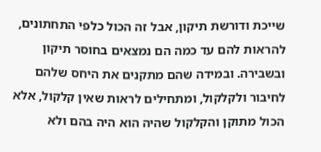שייכת ודורשת תיקון, אבל זה הכול כלפי התחתונים, להראות להם עד כמה הם נמצאים בחוסר תיקון ובשבירה. ובמידה שהם מתקנים את היחס שלהם לחיבור ולקלקול, ומתחילים לראות שאין קלקול, אלא הכול מתוקן והקלקול שהיה הוא היה בהם ולא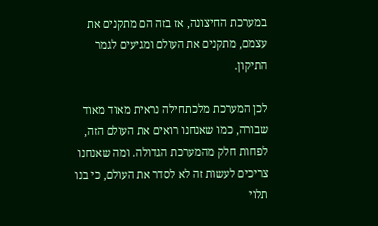במערכת החיצונה, אז בזה הם מתקנים את עצמם, מתקנים את העולם ומגיעים לגמר התיקון.

לכן המערכת מלכתחילה נראית מאוד מאוד שבורה, כמו שאנחנו רואים את העולם הזה, לפחות חלק מהמערכת הגדולה. ומה שאנחנו צריכים לעשות זה לא לסדר את העולם, כי בנו תלוי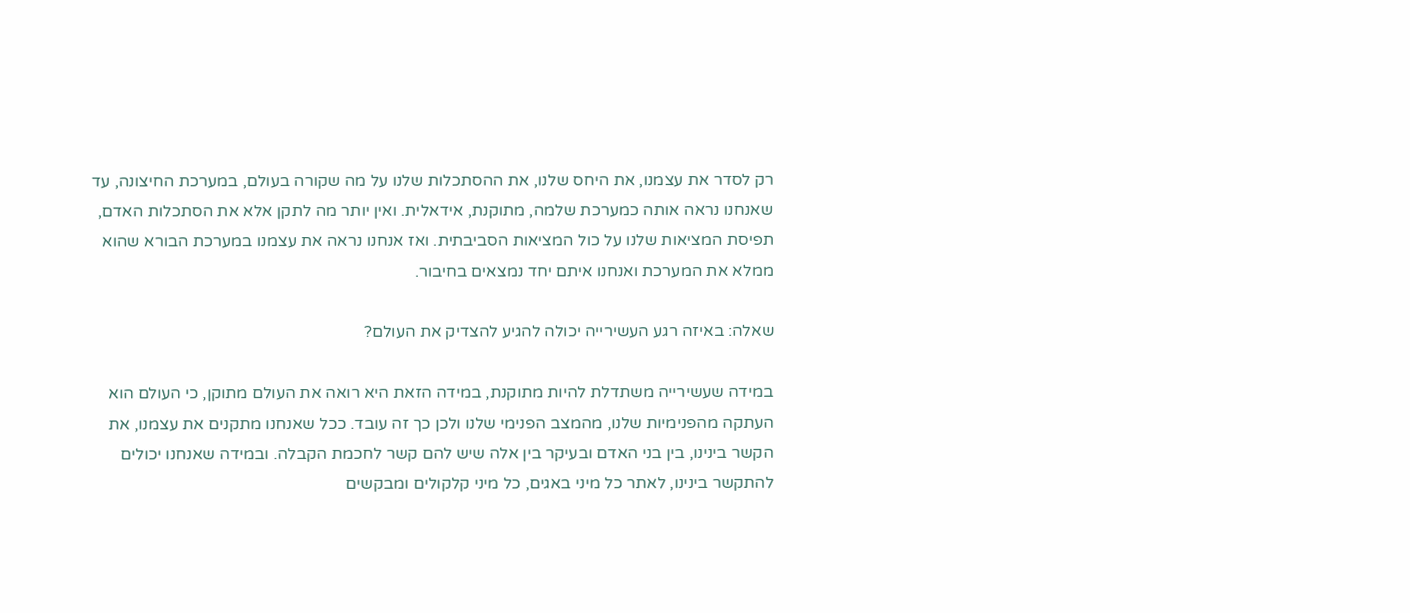רק לסדר את עצמנו, את היחס שלנו, את ההסתכלות שלנו על מה שקורה בעולם, במערכת החיצונה, עד שאנחנו נראה אותה כמערכת שלמה, מתוקנת, אידאלית. ואין יותר מה לתקן אלא את הסתכלות האדם, תפיסת המציאות שלנו על כול המציאות הסביבתית. ואז אנחנו נראה את עצמנו במערכת הבורא שהוא ממלא את המערכת ואנחנו איתם יחד נמצאים בחיבור.

שאלה: באיזה רגע העשירייה יכולה להגיע להצדיק את העולם?

במידה שעשירייה משתדלת להיות מתוקנת, במידה הזאת היא רואה את העולם מתוקן, כי העולם הוא העתקה מהפנימיות שלנו, מהמצב הפנימי שלנו ולכן כך זה עובד. ככל שאנחנו מתקנים את עצמנו, את הקשר בינינו, בין בני האדם ובעיקר בין אלה שיש להם קשר לחכמת הקבלה. ובמידה שאנחנו יכולים להתקשר בינינו, לאתר כל מיני באגים, כל מיני קלקולים ומבקשים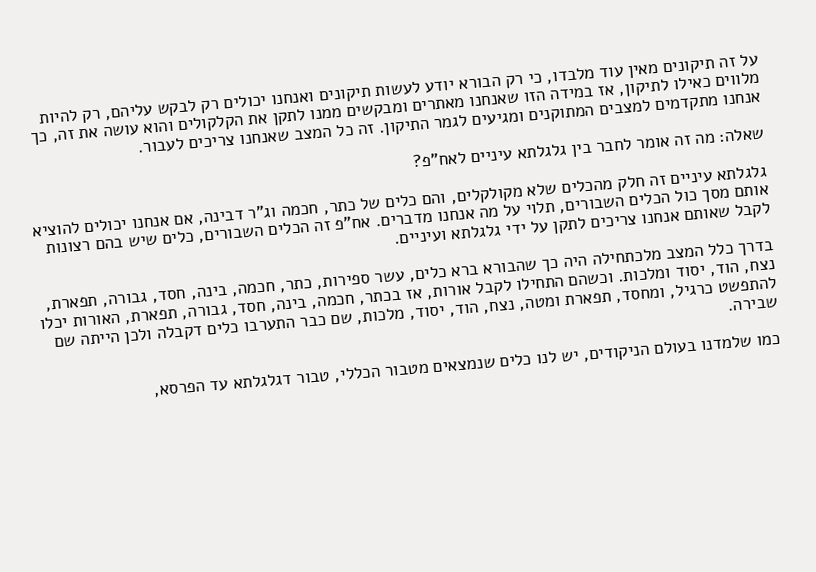על זה תיקונים מאין עוד מלבדו, כי רק הבורא יודע לעשות תיקונים ואנחנו יכולים רק לבקש עליהם, רק להיות מלווים כאילו לתיקון, אז במידה הזו שאנחנו מאתרים ומבקשים ממנו לתקן את הקלקולים והוא עושה את זה, כך אנחנו מתקדמים למצבים המתוקנים ומגיעים לגמר התיקון. זה כל המצב שאנחנו צריכים לעבור.

שאלה: מה זה אומר לחבר בין גלגלתא עיניים לאח"פ?

גלגלתא עיניים זה חלק מהכלים שלא מקולקלים, והם כלים של כתר, חכמה וג"ר דבינה, אם אנחנו יכולים להוציא אותם מסך כול הכלים השבורים, תלוי על מה אנחנו מדברים. אח"פ זה הכלים השבורים, כלים שיש בהם רצונות לקבל שאותם אנחנו צריכים לתקן על ידי גלגלתא ועיניים.

בדרך כלל המצב מלכתחילה היה כך שהבורא ברא כלים, עשר ספירות, כתר, חכמה, בינה, חסד, גבורה, תפארת, נצח, הוד, יסוד ומלכות. וכשהם התחילו לקבל אורות, אז בכתר, חכמה, בינה, חסד, גבורה, תפארת, האורות יכלו להתפשט כרגיל, ומחסד, תפארת ומטה, נצח, הוד, יסוד, מלכות, שם כבר התערבו כלים דקבלה ולכן הייתה שם שבירה.

כמו שלמדנו בעולם הניקודים, יש לנו כלים שנמצאים מטבור הכללי, טבור דגלגלתא עד הפרסא,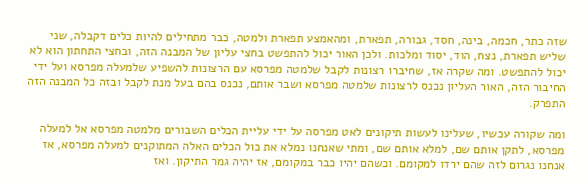שזה כתר, חכמה, בינה, חסד, גבורה, תפארת, ומהאמצע תפארת ולמטה, כבר מתחילים להיות כלים דקבלה, שני שליש תפארת, נצח, הוד, יסוד ומלכות. ולכן האור יכול להתפשט בחצי עליון של המבנה הזה, ובחצי התחתון הוא לא יכול להתפשט. ומה שקרה אז, שחיברו רצונות לקבל שלמטה מפרסא עם הרצונות להשפיע שלמעלה מפרסא ועל ידי החיבור הזה, האור העליון נכנס לרצונות שלמטה מפרסא ושבר אותם, נכנס בהם בעל מנת לקבל ובזה כל המבנה הזה התפרק.

ומה שקורה עכשיו, שעלינו לעשות תיקונים לאט מפרסה על ידי עליית הכלים השבורים מלמטה מפרסא אל למעלה מפרסא, לתקן אותם שם, למלא אותם שם, ומתי שאנחנו נמלא את כול הכלים האלה המתוקנים למעלה מפרסא, אז אנחנו נגרום לזה שהם ירדו למקומם. וכשהם יהיו כבר במקומם, אז יהיה גמר התיקון. ואז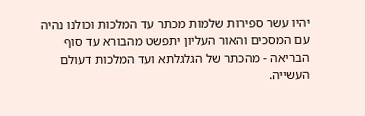יהיו עשר ספירות שלמות מכתר עד המלכות וכולנו נהיה עם המסכים והאור העליון יתפשט מהבורא עד סוף הבריאה - מהכתר של הגלגלתא ועד המלכות דעולם העשייה.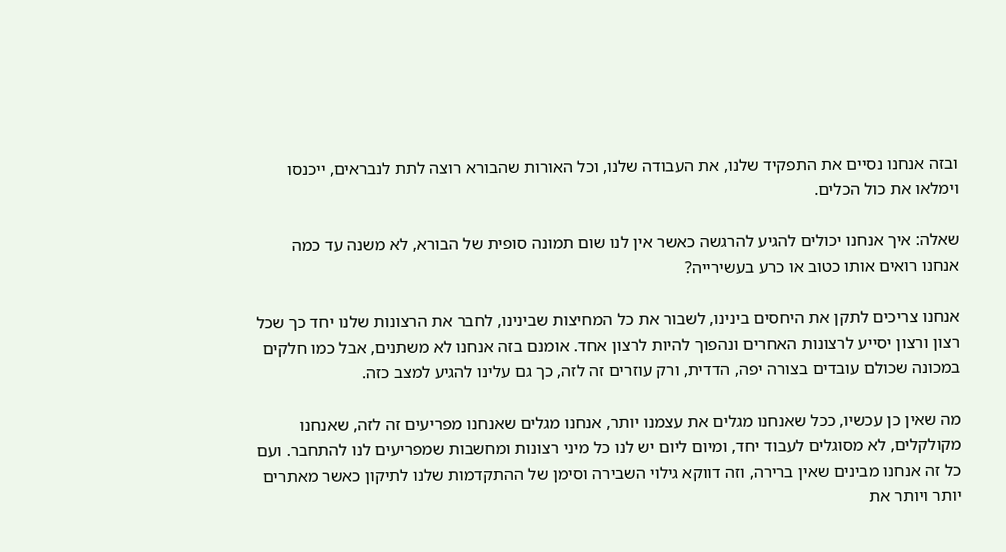ובזה אנחנו נסיים את התפקיד שלנו, את העבודה שלנו, וכל האורות שהבורא רוצה לתת לנבראים, ייכנסו וימלאו את כול הכלים.

שאלה: איך אנחנו יכולים להגיע להרגשה כאשר אין לנו שום תמונה סופית של הבורא, לא משנה עד כמה אנחנו רואים אותו כטוב או כרע בעשירייה?

אנחנו צריכים לתקן את היחסים בינינו, לשבור את כל המחיצות שבינינו, לחבר את הרצונות שלנו יחד כך שכל רצון ורצון יסייע לרצונות האחרים ונהפוך להיות לרצון אחד. אומנם בזה אנחנו לא משתנים, אבל כמו חלקים במכונה שכולם עובדים בצורה יפה, הדדית, ורק עוזרים זה לזה, כך גם עלינו להגיע למצב כזה.

מה שאין כן עכשיו, ככל שאנחנו מגלים את עצמנו יותר, אנחנו מגלים שאנחנו מפריעים זה לזה, שאנחנו מקולקלים, לא מסוגלים לעבוד יחד, ומיום ליום יש לנו כל מיני רצונות ומחשבות שמפריעים לנו להתחבר. ועם כל זה אנחנו מבינים שאין ברירה, וזה דווקא גילוי השבירה וסימן של ההתקדמות שלנו לתיקון כאשר מאתרים יותר ויותר את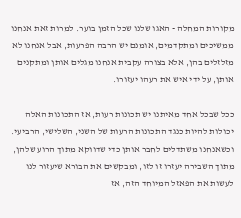מקורות המחלה - האגו שלנו שכל הזמן בוער. למרות זאת אנחנו ממשיכים ומתקדמים, אומנם יש הרבה הפרעות, אבל אנחנו לא מזלזלים בהן, אלא בצורה עקבית אנחנו מגלים אותן ומתקנים אותן, על ידי איש את רעהו יעזורו.

ככל שבכל אחד מאיתנו יש תכונות רעות, אז התכונות האלה יכולות להיות כנגד התכונות הרעות של השני, השלישי, הרביעי. וכשאנחנו משתדלים לחבר אותן כדי שדווקא מתוך הרוע שלהן, מתוך השבירה יעזרו זו לזו, ומבקשים את הבורא שיעזור לנו לעשות את הפאזל המיוחד הזה, אז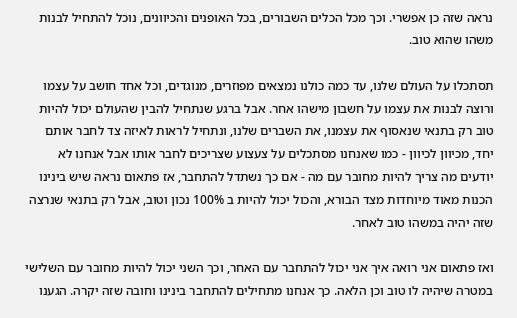נראה שזה כן אפשרי. וכך מכל הכלים השבורים, בכל האופנים והכיוונים, נוכל להתחיל לבנות משהו שהוא טוב.

תסתכלו על העולם שלנו, עד כמה כולנו נמצאים מפוזרים, מנוגדים, וכל אחד חושב על עצמו ורוצה לבנות את עצמו על חשבון מישהו אחר. אבל ברגע שנתחיל להבין שהעולם יכול להיות טוב רק בתנאי שנאסוף את עצמנו, את השברים שלנו, ונתחיל לראות לאיזה צד לחבר אותם יחד, מכיוון לכיוון - כמו שאנחנו מסתכלים על צעצוע שצריכים לחבר אותו אבל אנחנו לא יודעים מה צריך להיות מחובר עם מה - אם כך נשתדל להתחבר, אז פתאום נראה שיש בינינו הכנות מאוד מיוחדות מצד הבורא, והכול יכול להיות ב 100% נכון וטוב, אבל רק בתנאי שנרצה שזה יהיה במשהו טוב לאחר.

ואז פתאום אני רואה איך אני יכול להתחבר עם האחר, וכך השני יכול להיות מחובר עם השלישי במטרה שיהיה לו טוב וכן הלאה. כך אנחנו מתחילים להתחבר בינינו וחובה שזה יקרה. הגענו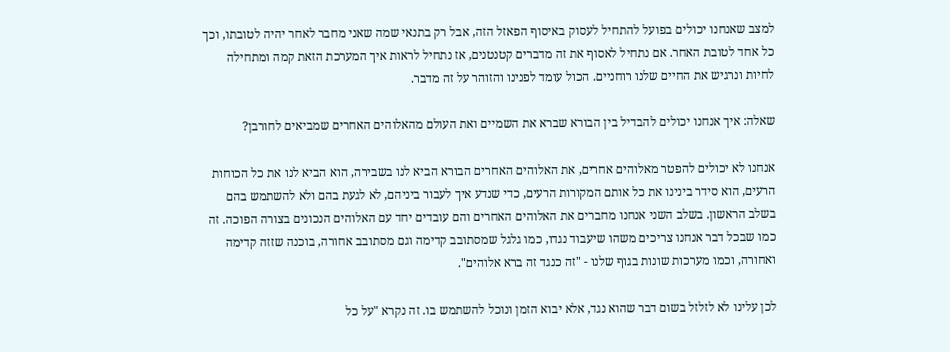למצב שאנחנו יכולים בפועל להתחיל לעסוק באיסוף הפאזל הזה, אבל רק בתנאי שמה שאני מחבר לאחר יהיה לטובתו, וכך כל אחד לטובת האחר. אם נתחיל לאסוף את זה מדברים קטנטנים, אז נתחיל לראות איך המערכת הזאת קמה ומתחילה לחיות ונרגיש את החיים שלנו רוחניים. הכול עומד לפנינו והזוהר על זה מדבר.

שאלה: איך אנחנו יכולים להבדיל בין הבורא שברא את השמיים ואת העולם מהאלוהים האחרים שמביאים לחורבן?

אנחנו לא יכולים להפטר מאלוהים אחרים, את האלוהים האחרים הבורא הביא לנו בשבירה, הוא הביא לנו את כל הכוחות הרעים, הוא סידר בינינו את כל אותם המקורות הרעים, כדי שנדע איך לעבור ביניהם, לא לגעת בהם ולא להשתמש בהם בשלב הראשון. בשלב השני אנחנו מחברים את האלוהים האחרים והם עובדים יחד עם האלוהים הנכונים בצורה הפוכה. זה כמו שבכל דבר אנחנו צריכים משהו שיעבוד נגדו, כמו גלגל שמסתובב קדימה וגם מסתובב אחורה, בוכנה שזזה קדימה ואחורה, וכמו מערכות שונות בגוף שלנו - "זה כנגד זה ברא אלוהים".

לכן עלינו לא לזלזל בשום דבר שהוא נגד, אלא יבוא הזמן ונוכל להשתמש בו. זה נקרא "על כל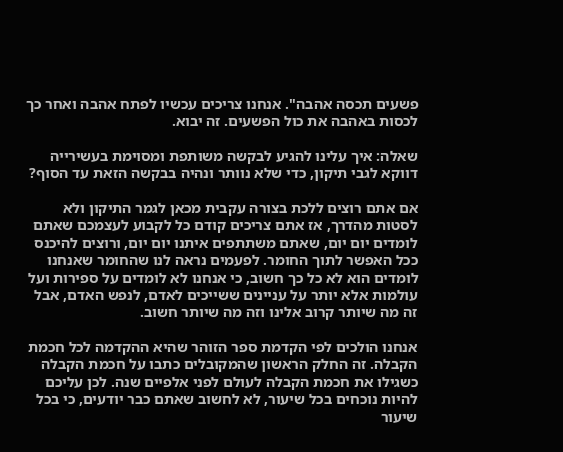פשעים תכסה אהבה". אנחנו צריכים עכשיו לפתח אהבה ואחר כך לכסות באהבה את כול הפשעים. זה יבוא.

שאלה: איך עלינו להגיע לבקשה משותפת ומסוימת בעשירייה דווקא לגבי תיקון, כדי שלא נוותר ונהיה בבקשה הזאת עד הסוף?

אם אתם רוצים ללכת בצורה עקבית מכאן לגמר התיקון ולא לסטות מהדרך, אז אתם צריכים קודם כל לקבוע לעצמכם שאתם לומדים יום יום, שאתם משתתפים איתנו יום יום, ורוצים להיכנס ככל האפשר לתוך החומר. לפעמים נראה לנו שהחומר שאנחנו לומדים הוא לא כל כך חשוב, כי אנחנו לא לומדים על ספירות ועל עולמות אלא יותר על עניינים ששייכים לאדם, לנפש האדם, אבל זה מה שיותר קרוב אלינו וזה מה שיותר חשוב.

אנחנו הולכים לפי הקדמת ספר הזוהר שהיא ההקדמה לכל חכמת הקבלה. זה החלק הראשון שהמקובלים כתבו על חכמת הקבלה כשגילו את חכמת הקבלה לעולם לפני אלפיים שנה. לכן עליכם להיות נוכחים בכל שיעור, לא לחשוב שאתם כבר יודעים, כי בכל שיעור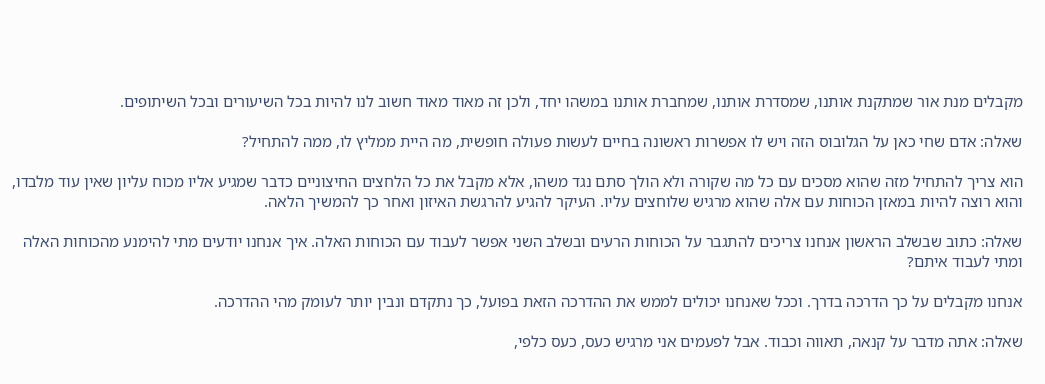מקבלים מנת אור שמתקנת אותנו, שמסדרת אותנו, שמחברת אותנו במשהו יחד, ולכן זה מאוד מאוד חשוב לנו להיות בכל השיעורים ובכל השיתופים.

שאלה: אדם שחי כאן על הגלובוס הזה ויש לו אפשרות ראשונה בחיים לעשות פעולה חופשית, מה היית ממליץ לו, ממה להתחיל?

הוא צריך להתחיל מזה שהוא מסכים עם כל מה שקורה ולא הולך סתם נגד משהו, אלא מקבל את כל הלחצים החיצוניים כדבר שמגיע אליו מכוח עליון שאין עוד מלבדו, והוא רוצה להיות במאזן הכוחות עם אלה שהוא מרגיש שלוחצים עליו. העיקר להגיע להרגשת האיזון ואחר כך להמשיך הלאה.

שאלה: כתוב שבשלב הראשון אנחנו צריכים להתגבר על הכוחות הרעים ובשלב השני אפשר לעבוד עם הכוחות האלה. איך אנחנו יודעים מתי להימנע מהכוחות האלה ומתי לעבוד איתם?

אנחנו מקבלים על כך הדרכה בדרך. וככל שאנחנו יכולים לממש את ההדרכה הזאת בפועל, כך נתקדם ונבין יותר לעומק מהי ההדרכה.

שאלה: אתה מדבר על קנאה, תאווה וכבוד. אבל לפעמים אני מרגיש כעס, כעס כלפי,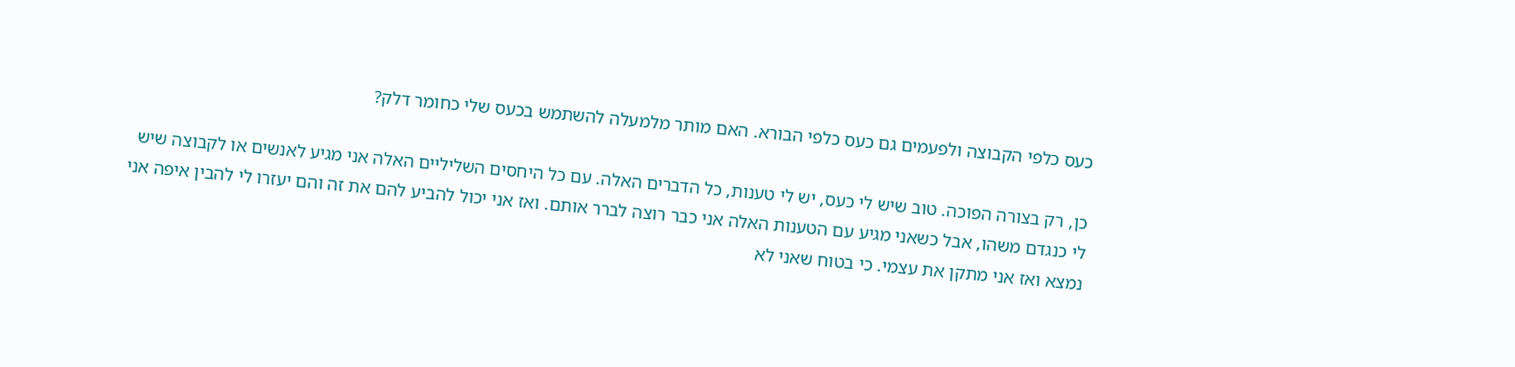כעס כלפי הקבוצה ולפעמים גם כעס כלפי הבורא. האם מותר מלמעלה להשתמש בכעס שלי כחומר דלק?

כן, רק בצורה הפוכה. טוב שיש לי כעס, יש לי טענות, כל הדברים האלה. עם כל היחסים השליליים האלה אני מגיע לאנשים או לקבוצה שיש לי כנגדם משהו, אבל כשאני מגיע עם הטענות האלה אני כבר רוצה לברר אותם. ואז אני יכול להביע להם את זה והם יעזרו לי להבין איפה אני נמצא ואז אני מתקן את עצמי. כי בטוח שאני לא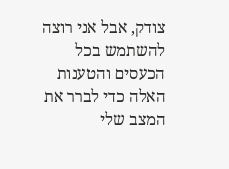צודק, אבל אני רוצה להשתמש בכל הכעסים והטענות האלה כדי לברר את המצב שלי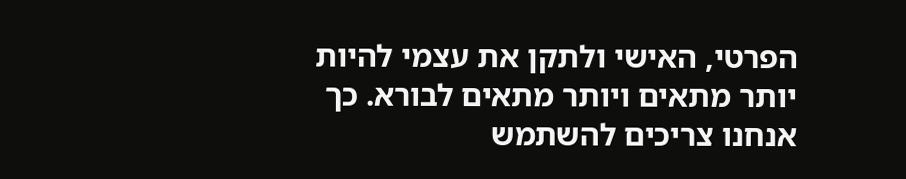הפרטי, האישי ולתקן את עצמי להיות יותר מתאים ויותר מתאים לבורא. כך אנחנו צריכים להשתמש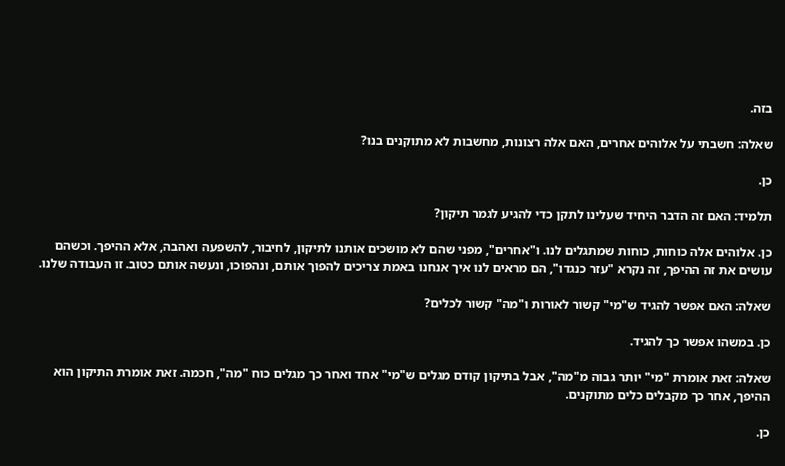בזה.

שאלה: חשבתי על אלוהים אחרים, האם אלה רצונות, מחשבות לא מתוקנים בנו?

כן.

תלמיד: האם זה הדבר היחיד שעלינו לתקן כדי להגיע לגמר תיקון?

כן. אלוהים אלה כוחות, כוחות שמתגלים לנו. ו"אחרים", מפני שהם לא מושכים אותנו לתיקון, לחיבור, להשפעה ואהבה, אלא ההיפך. וכשהם עושים את זה ההיפך, זה נקרא "עזר כנגדו", הם מראים לנו איך אנחנו באמת צריכים להפוך אותם, ונהפוכו, ונעשה אותם כטוב. זו העבודה שלנו.

שאלה: האם אפשר להגיד ש"מי" קשור לאורות ו"מה" קשור לכלים?

כן. במשהו אפשר כך להגיד.

שאלה: זאת אומרת "מי" יותר גבוה מ"מה", אבל בתיקון קודם מגלים ש"מי" אחד ואחר כך מגלים כוח "מה", חכמה. זאת אומרת התיקון הוא ההיפך, אחר כך מקבלים כלים מתוקנים.

כן.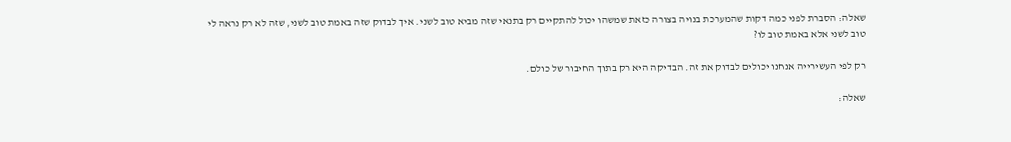שאלה: הסברת לפני כמה דקות שהמערכת בנויה בצורה כזאת שמשהו יכול להתקיים רק בתנאי שזה מביא טוב לשני. איך לבדוק שזה באמת טוב לשני, שזה לא רק נראה לי טוב לשני אלא באמת טוב לו?

רק לפי העשירייה אנחנו יכולים לבדוק את זה. הבדיקה היא רק בתוך החיבור של כולם.

שאלה: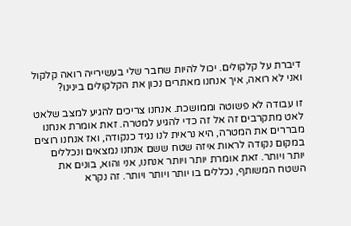דיברת על קלקולים. יכול להיות שחבר שלי בעשירייה רואה קלקול ואני לא רואה, איך אנחנו מאתרים נכון את הקלקולים בינינו?

זו עבודה לא פשוטה וממושכת. אנחנו צריכים להגיע למצב שלאט לאט מתקרבים זה אל זה כדי להגיע למטרה. זאת אומרת אנחנו מבררים את המטרה, היא נראית לנו נגיד כנקודה, ואז אנחנו רוצים במקום נקודה לראות איזה שטח ששם אנחנו נמצאים ונכללים יותר ויותר. זאת אומרת יותר ויותר אנחנו, אני והוא, בונים את השטח המשותף, נכללים בו יותר ויותר ויותר. זה נקרא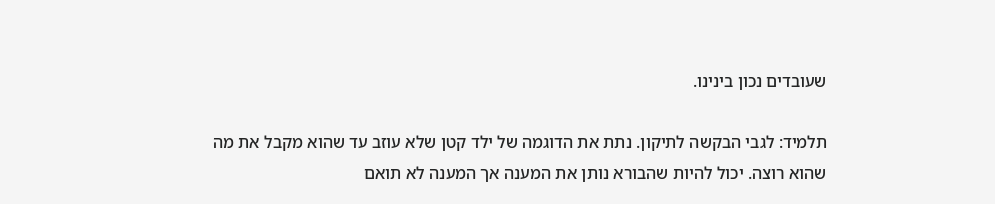שעובדים נכון בינינו.

תלמיד: לגבי הבקשה לתיקון. נתת את הדוגמה של ילד קטן שלא עוזב עד שהוא מקבל את מה שהוא רוצה. יכול להיות שהבורא נותן את המענה אך המענה לא תואם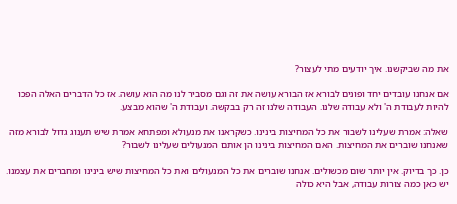את מה שביקשנו. איך יודעים מתי לעצור?

אם אנחנו עובדים יחד ופונים לבורא אז הבורא עושה את זה וגם מסביר לנו מה הוא עושה. אז כל הדברים האלה הפכו להיות לעבודת ה' ולא עבודה שלנו. העבודה שלנו זה רק בבקשה. ועבודת ה' שהוא מבצע.

שאלה: אמרת שעלינו לשבור את כל המחיצות בינינו. כשקראנו את מנעולא ומפתחא אמרת שיש תענוג גדול לבורא מזה שאנחנו שוברים את המחיצות. האם המחיצות בינינו הן אותם המנעולים שעלינו לשבור?

כן. כך בדיוק. אין יותר שום מכשולים. אנחנו שוברים את כל המנעולים ואת כל המחיצות שיש בינינו ומחברים את עצמנו. יש כאן כמה צורות עבודה, אבל היא כולה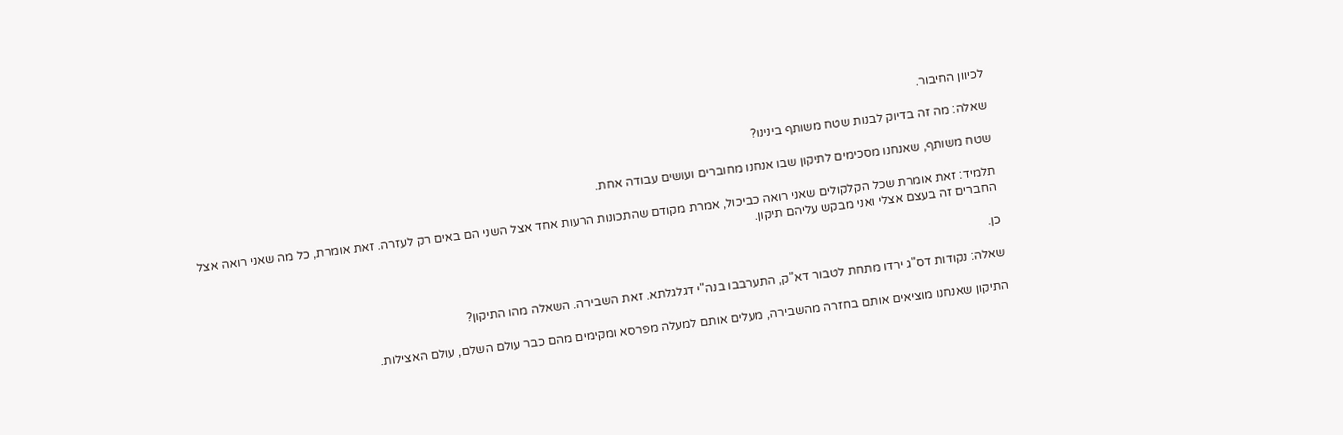לכיוון החיבור.

שאלה: מה זה בדיוק לבנות שטח משותף בינינו?

שטח משותף, שאנחנו מסכימים לתיקון שבו אנחנו מחוברים ועושים עבודה אחת.

תלמיד: זאת אומרת שכל הקלקולים שאני רואה כביכול, אמרת מקודם שהתכונות הרעות אחד אצל השני הם באים רק לעזרה. זאת אומרת, כל מה שאני רואה אצל החברים זה בעצם אצלי ואני מבקש עליהם תיקון.

כן.

שאלה: נקודות דס"ג ירדו מתחת לטבור דא"ק, התערבבו בנה"י דגלגלתא. זאת השבירה. השאלה מהו התיקון?

התיקון שאנחנו מוציאים אותם בחזרה מהשבירה, מעלים אותם למעלה מפרסא ומקימים מהם כבר עולם השלם, עולם האצילות.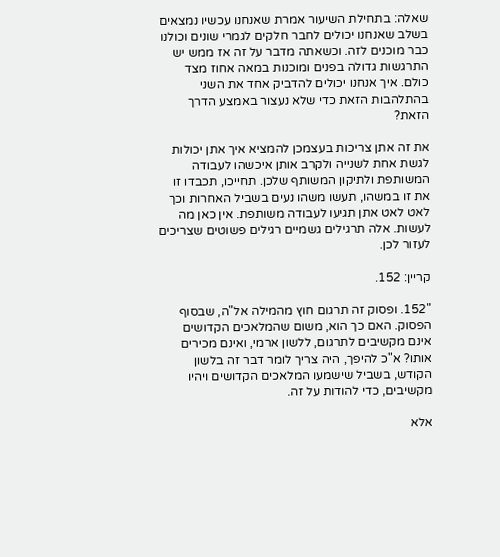שאלה: בתחילת השיעור אמרת שאנחנו עכשיו נמצאים בשלב שאנחנו יכולים לחבר חלקים לגמרי שונים וכולנו כבר מוכנים לזה. וכשאתה מדבר על זה אז ממש יש התרגשות גדולה בפנים ומוכנות במאה אחוז מצד כולם. איך אנחנו יכולים להדביק אחד את השני בהתלהבות הזאת כדי שלא נעצור באמצע הדרך הזאת?

את זה אתן צריכות בעצמכן להמציא איך אתן יכולות לגשת אחת לשנייה ולקרב אותן איכשהו לעבודה המשותפת ולתיקון המשותף שלכן. תחייכו, תכבדו זו את זו במשהו, תעשו משהו נעים בשביל האחרות וכך לאט לאט אתן תגיעו לעבודה משותפת. אין כאן מה לעשות. אלה תרגילים גשמיים רגילים פשוטים שצריכים לעזור לכן.

קריין: 152.

"152. ופסוק זה תרגום חוץ מהמילה אל"ה, שבסוף הפסוק. האם כך הוא, משום שהמלאכים הקדושים אינם מקשיבים לתרגום, ללשון ארמי, ואינם מכירים אותו? א"כ להיפך, היה צריך לומר דבר זה בלשון הקודש, בשביל שישמעו המלאכים הקדושים ויהיו מקשיבים, כדי להודות על זה.

אלא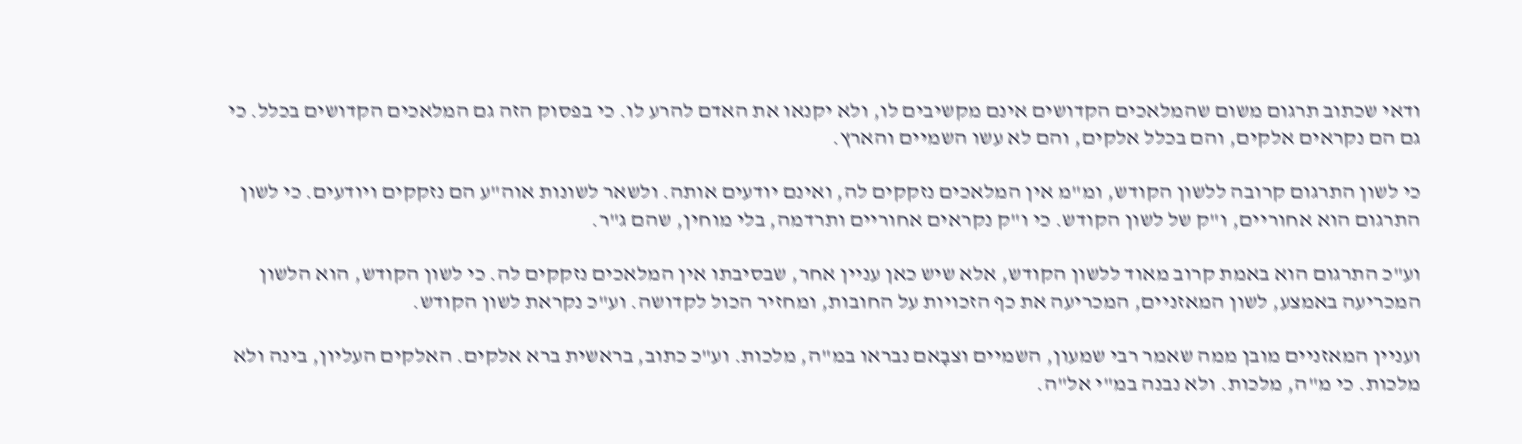ודאי שכתוב תרגום משום שהמלאכים הקדושים אינם מקשיבים לו, ולא יקנאו את האדם להרע לו. כי בפסוק הזה גם המלאכים הקדושים בכלל. כי גם הם נקראים אלקים, והם בכלל אלקים, והם לא עשו השמיים והארץ.

כי לשון התרגום קרובה ללשון הקודש, ומ"מ אין המלאכים נזקקים לה, ואינם יודעים אותה. ולשאר לשונות אוה"ע הם נזקקים ויודעים. כי לשון התרגום הוא אחוריים, ו"ק של לשון הקודש. כי ו"ק נקראים אחוריים ותרדמה, בלי מוחין, שהם ג"ר.

וע"כ התרגום הוא באמת קרוב מאוד ללשון הקודש, אלא שיש כאן עניין אחר, שבסיבתו אין המלאכים נזקקים לה. כי לשון הקודש, הוא הלשון המכריעה באמצע, לשון המאזניים, המכריעה את כף הזכויות על החובות, ומחזיר הכול לקדושה. וע"כ נקראת לשון הקודש.

ועניין המאזניים מובן ממה שאמר רבי שמעון, השמיים וצבָאם נבראו במ"ה, מלכות. וע"כ כתוב, בראשית ברא אלקים. האלקים העליון, בינה ולא מלכות. כי מ"ה, מלכות. ולא נבנה במ"י אל"ה.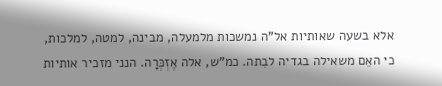אלא בשעה שאותיות אל"ה נמשכות מלמעלה, מבינה, למטה, למלכות, כי האֵם משאילה בגדיה לבִתה. כמ"ש, אלה אֶזְכְּרָה. הנני מזכיר אותיות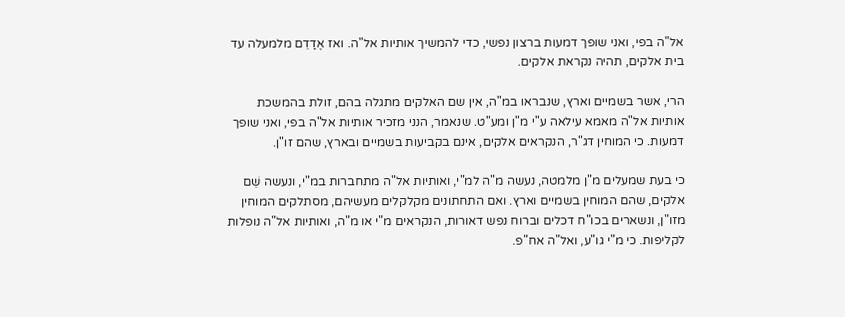אל"ה בפי, ואני שופך דמעות ברצון נפשי, כדי להמשיך אותיות אל"ה. ואז אֶדַדֵם מלמעלה עד בית אלקים, תהיה נקראת אלקים.

הרי, אשר בשמיים וארץ, שנבראו במ"ה, אין שם האלקים מתגלה בהם, זולת בהמשכת אותיות אל"ה מאמא עילאה ע"י מ"ן ומע"ט. שנאמר, הנני מזכיר אותיות אל"ה בפי, ואני שופך דמעות. כי המוחין דג"ר, הנקראים אלקים, אינם בקביעות בשמיים ובארץ, שהם זו"ן.

כי בעת שמעלים מ"ן מלמטה, נעשה מ"ה למ"י, ואותיות אל"ה מתחברות במ"י, ונעשה שֵׁם אלקים, שהם המוחין בשמיים וארץ. ואם התחתונים מקלקלים מעשיהם, מסתלקים המוחין מזו"ן, ונשארים בכו"ח דכלים וברוח נפש דאורות, הנקראים מ"י או מ"ה, ואותיות אל"ה נופלות לקליפות. כי מ"י גו"ע, ואל"ה אח"פ.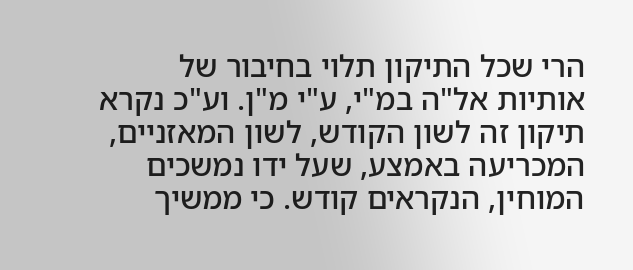הרי שכל התיקון תלוי בחיבור של אותיות אל"ה במ"י, ע"י מ"ן. וע"כ נקרא תיקון זה לשון הקודש, לשון המאזניים, המכריעה באמצע, שעל ידו נמשכים המוחין, הנקראים קודש. כי ממשיך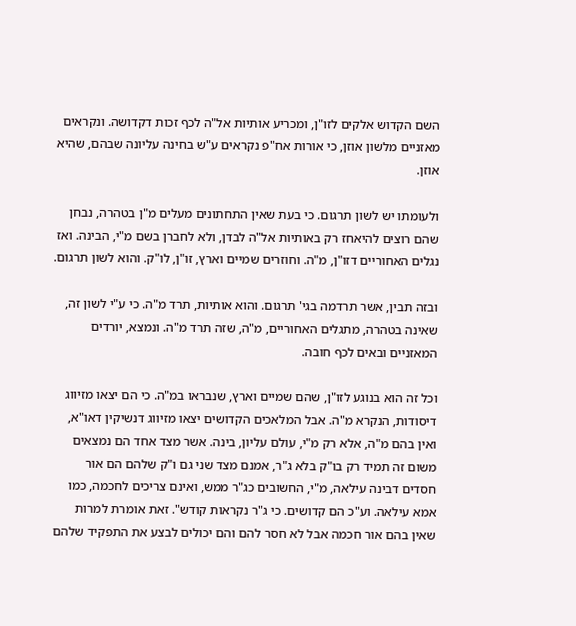השם הקדוש אלקים לזו"ן, ומכריע אותיות אל"ה לכף זכות דקדושה. ונקראים מאזניים מלשון אוזן, כי אורות אח"פ נקראים ע"ש בחינה עליונה שבהם, שהיא אוזן.

ולעומתו יש לשון תרגום. כי בעת שאין התחתונים מעלים מ"ן בטהרה, נבחן שהם רוצים להיאחז רק באותיות אל"ה לבדן, ולא לחברן בשם מ"י, הבינה. ואז נגלים האחוריים דזו"ן, מ"ה. וחוזרים שמיים וארץ, זו"ן, לו"ק. והוא לשון תרגום.

ובזה תבין, אשר תרדמה בגי' תרגום. והוא אותיות, תרד מ"ה. כי ע"י לשון זה, שאינה בטהרה, מתגלים האחוריים, מ"ה, שזה תרד מ"ה. ונמצא, יורדים המאזניים ובאים לכף חובה.

וכל זה הוא בנוגע לזו"ן, שהם שמיים וארץ, שנבראו במ"ה. כי הם יצאו מזיווג דיסודות, הנקרא מ"ה. אבל המלאכים הקדושים יצאו מזיווג דנשיקין דאו"א, ואין בהם מ"ה, אלא רק מ"י, עולם עליון, בינה. אשר מצד אחד הם נמצאים משום זה תמיד רק בו"ק בלא ג"ר, אמנם מצד שני גם ו"ק שלהם הם אור חסדים דבינה עילאה, מ"י, החשובים כג"ר ממש, ואינם צריכים לחכמה, כמו אמא עילאה. וע"כ הם קדושים. כי ג"ר נקראות קודש". זאת אומרת למרות שאין בהם אור חכמה אבל לא חסר להם והם יכולים לבצע את התפקיד שלהם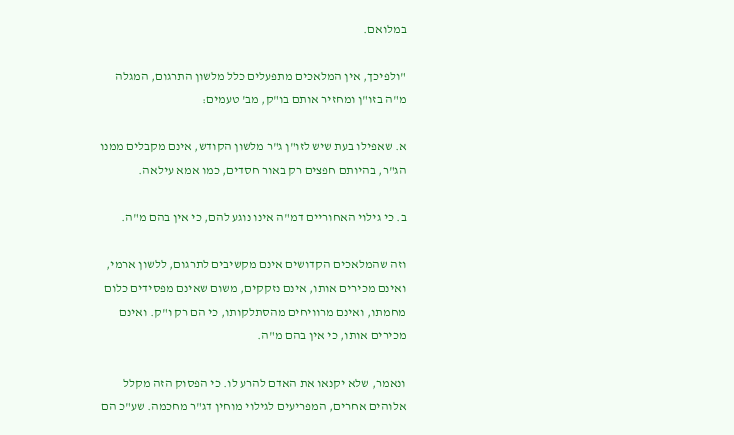במלואם.

"ולפיכך, אין המלאכים מתפעלים כלל מלשון התרגום, המגלה מ"ה בזו"ן ומחזיר אותם בו"ק, מב' טעמים:

א. שאפילו בעת שיש לזו"ן ג"ר מלשון הקודש, אינם מקבלים ממנו הג"ר, בהיותם חפצים רק באור חסדים, כמו אמא עילאה.

ב. כי גילוי האחוריים דמ"ה אינו נוגע להם, כי אין בהם מ"ה.

וזה שהמלאכים הקדושים אינם מקשיבים לתרגום, ללשון ארמי, ואינם מכירים אותו, אינם נזקקים, משום שאינם מפסידים כלום מחמתו, ואינם מרוויחים מהסתלקותו, כי הם רק ו"ק. ואינם מכירים אותו, כי אין בהם מ"ה.

ונאמר, שלא יקנאו את האדם להרע לו. כי הפסוק הזה מקלל אלוהים אחרים, המפריעים לגילוי מוחין דג"ר מחכמה. שע"כ הם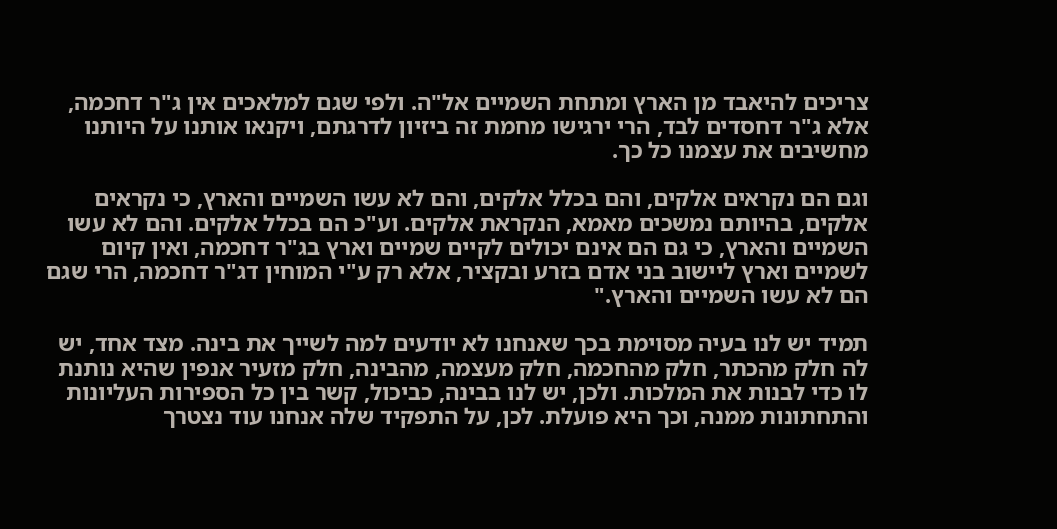צריכים להיאבד מן הארץ ומתחת השמיים אל"ה. ולפי שגם למלאכים אין ג"ר דחכמה, אלא ג"ר דחסדים לבד, הרי ירגישו מחמת זה ביזיון לדרגתם, ויקנאו אותנו על היותנו מחשיבים את עצמנו כל כך.

וגם הם נקראים אלקים, והם בכלל אלקים, והם לא עשו השמיים והארץ, כי נקראים אלקים, בהיותם נמשכים מאמא, הנקראת אלקים. וע"כ הם בכלל אלקים. והם לא עשו השמיים והארץ, כי גם הם אינם יכולים לקיים שמיים וארץ בג"ר דחכמה, ואין קיום לשמיים וארץ ליישוב בני אדם בזרע ובקציר, אלא רק ע"י המוחין דג"ר דחכמה, הרי שגם הם לא עשו השמיים והארץ."

תמיד יש לנו בעיה מסוימת בכך שאנחנו לא יודעים למה לשייך את בינה. מצד אחד, יש לה חלק מהכתר, חלק מהחכמה, חלק מעצמה, מהבינה, חלק מזעיר אנפין שהיא נותנת לו כדי לבנות את המלכות. ולכן, יש לנו בבינה, כביכול, קשר בין כל הספירות העליונות והתחתונות ממנה, וכך היא פועלת. לכן, על התפקיד שלה אנחנו עוד נצטרך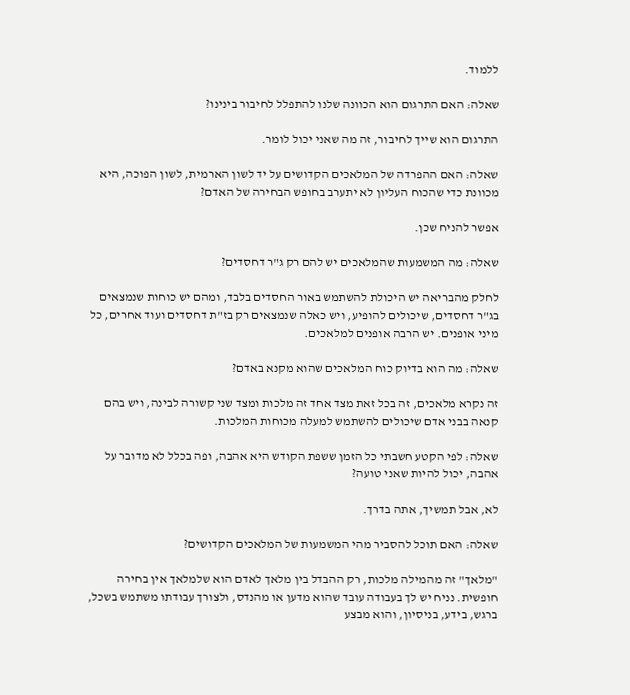ללמוד.

שאלה: האם התרגום הוא הכוונה שלנו להתפלל לחיבור בינינו?

התרגום הוא שייך לחיבור, זה מה שאני יכול לומר.

שאלה: האם ההפרדה של המלאכים הקדושים על יד לשון הארמית, לשון הפוכה, היא מכוונת כדי שהכוח העליון לא יתערב בחופש הבחירה של האדם?

אפשר להניח שכן.

שאלה: מה המשמעות שהמלאכים יש להם רק ג"ר דחסדים?

לחלק מהבריאה יש היכולת להשתמש באור החסדים בלבד, ומהם יש כוחות שנמצאים בג"ר דחסדים, שיכולים להופיע, ויש כאלה שנמצאים רק בז"ת דחסדים ועוד אחרים, כל מיני אופנים. יש הרבה אופנים למלאכים.

שאלה: מה הוא בדיוק כוח המלאכים שהוא מקנא באדם?

זה נקרא מלאכים, זה בכל זאת מצד אחד זה מלכות ומצד שני קשורה לבינה, ויש בהם קנאה בבני אדם שיכולים להשתמש למעלה מכוחות המלכות.

שאלה: לפי הקטע חשבתי כל הזמן ששפת הקודש היא אהבה, ופה בכלל לא מדובר על אהבה, יכול להיות שאני טועה?

לא, אבל תמשיך, אתה בדרך.

שאלה: האם תוכל להסביר מהי המשמעות של המלאכים הקדושים?

"מלאך" זה מהמילה מלכות, רק ההבדל בין מלאך לאדם הוא שלמלאך אין בחירה חופשית. נניח יש לך בעבודה עובד שהוא מדען או מהנדס, ולצורך עבודתו משתמש בשכל, ברגש, בידע, בניסיון, והוא מבצע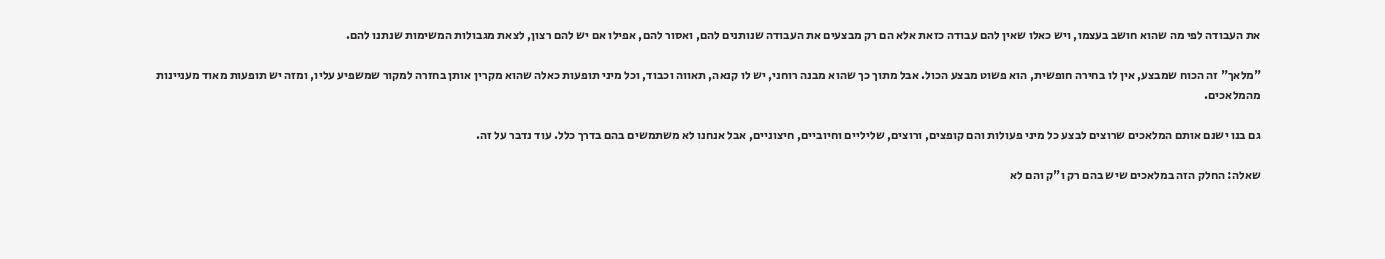את העבודה לפי מה שהוא חושב בעצמו, ויש כאלו שאין להם עבודה כזאת אלא הם רק מבצעים את העבודה שנותנים להם, ואסור להם, אפילו אם יש להם רצון, לצאת מגבולות המשימות שנתנו להם.

"מלאך" זה הכוח שמבצע, אין לו בחירה חופשית, הוא פשוט מבצע הכול. אבל מתוך כך שהוא מבנה רוחני, יש לו קנאה, תאווה וכבוד, וכל מיני תופעות כאלה שהוא מקרין אותן בחזרה למקור שמשפיע עליו, ומזה יש תופעות מאוד מעניינות מהמלאכים.

גם בנו ישנם אותם המלאכים שרוצים לבצע כל מיני פעולות והם קופצים, ורוצים, שליליים וחיוביים, חיצוניים, אבל אנחנו לא משתמשים בהם בדרך כלל. עוד נדבר על זה.

שאלה: החלק הזה במלאכים שיש בהם רק ו"ק והם לא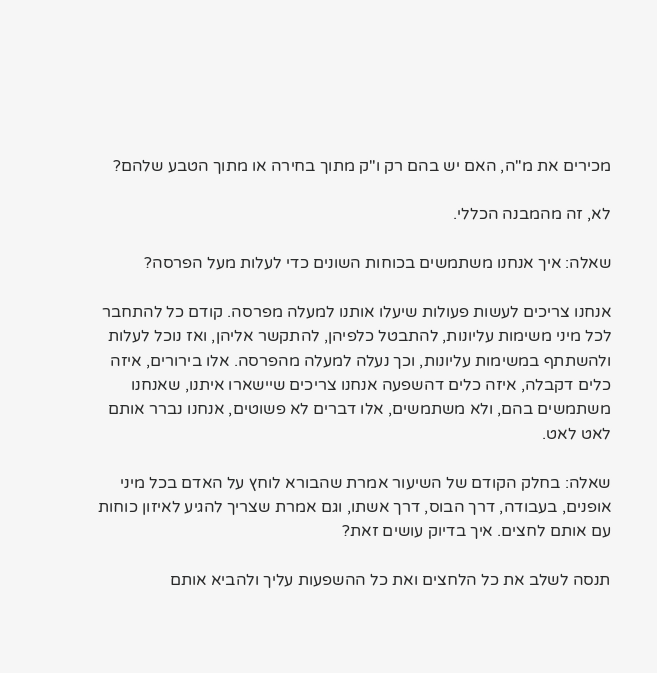מכירים את מ"ה, האם יש בהם רק ו"ק מתוך בחירה או מתוך הטבע שלהם?

לא, זה מהמבנה הכללי.

שאלה: איך אנחנו משתמשים בכוחות השונים כדי לעלות מעל הפרסה?

אנחנו צריכים לעשות פעולות שיעלו אותנו למעלה מפרסה. קודם כל להתחבר לכל מיני משימות עליונות, להתבטל כלפיהן, להתקשר אליהן, ואז נוכל לעלות ולהשתתף במשימות עליונות, וכך נעלה למעלה מהפרסה. אלו בירורים, איזה כלים דקבלה, איזה כלים דהשפעה אנחנו צריכים שיישארו איתנו, שאנחנו משתמשים בהם, ולא משתמשים, אלו דברים לא פשוטים, אנחנו נברר אותם לאט לאט.

שאלה: בחלק הקודם של השיעור אמרת שהבורא לוחץ על האדם בכל מיני אופנים, בעבודה, דרך הבוס, דרך אשתו, וגם אמרת שצריך להגיע לאיזון כוחות עם אותם לחצים. איך בדיוק עושים זאת?

תנסה לשלב את כל הלחצים ואת כל ההשפעות עליך ולהביא אותם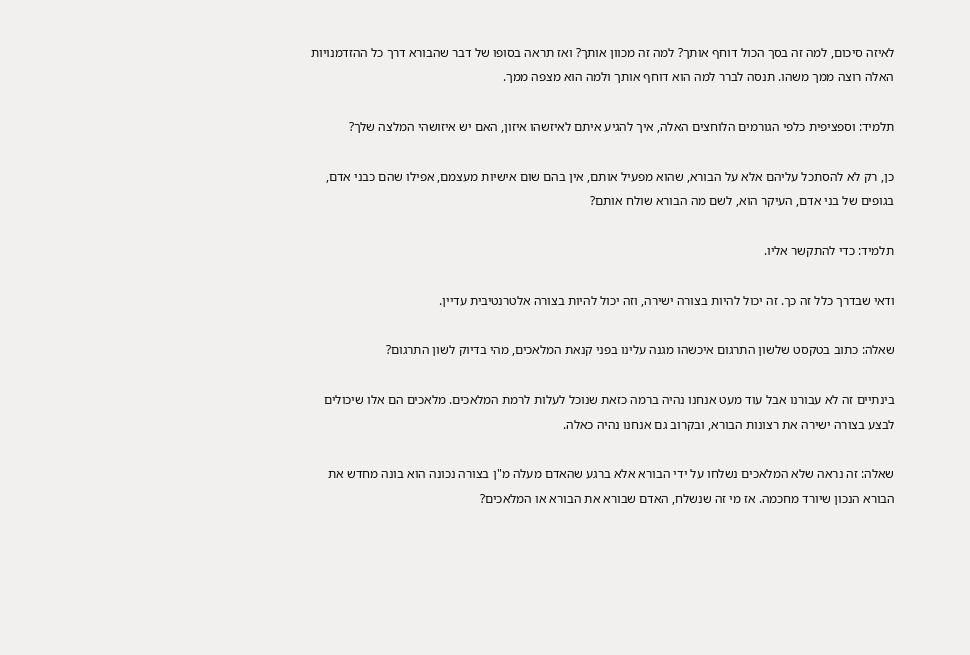לאיזה סיכום, למה זה בסך הכול דוחף אותך? למה זה מכוון אותך? ואז תראה בסופו של דבר שהבורא דרך כל ההזדמנויות האלה רוצה ממך משהו. תנסה לברר למה הוא דוחף אותך ולמה הוא מצפה ממך.

תלמיד: וספציפית כלפי הגורמים הלוחצים האלה, איך להגיע איתם לאיזשהו איזון, האם יש איזושהי המלצה שלך?

כן, רק לא להסתכל עליהם אלא על הבורא, שהוא מפעיל אותם, אין בהם שום אישיות מעצמם, אפילו שהם כבני אדם, בגופים של בני אדם, העיקר הוא, לשם מה הבורא שולח אותם?

תלמיד: כדי להתקשר אליו.

ודאי שבדרך כלל זה כך. זה יכול להיות בצורה ישירה, וזה יכול להיות בצורה אלטרנטיבית עדיין.

שאלה: כתוב בטקסט שלשון התרגום איכשהו מגנה עלינו בפני קנאת המלאכים, מהי בדיוק לשון התרגום?

בינתיים זה לא עבורנו אבל עוד מעט אנחנו נהיה ברמה כזאת שנוכל לעלות לרמת המלאכים. מלאכים הם אלו שיכולים לבצע בצורה ישירה את רצונות הבורא, ובקרוב גם אנחנו נהיה כאלה.

שאלה: זה נראה שלא המלאכים נשלחו על ידי הבורא אלא ברגע שהאדם מעלה מ"ן בצורה נכונה הוא בונה מחדש את הבורא הנכון שיורד מחכמה. אז מי זה שנשלח, האדם שבורא את הבורא או המלאכים?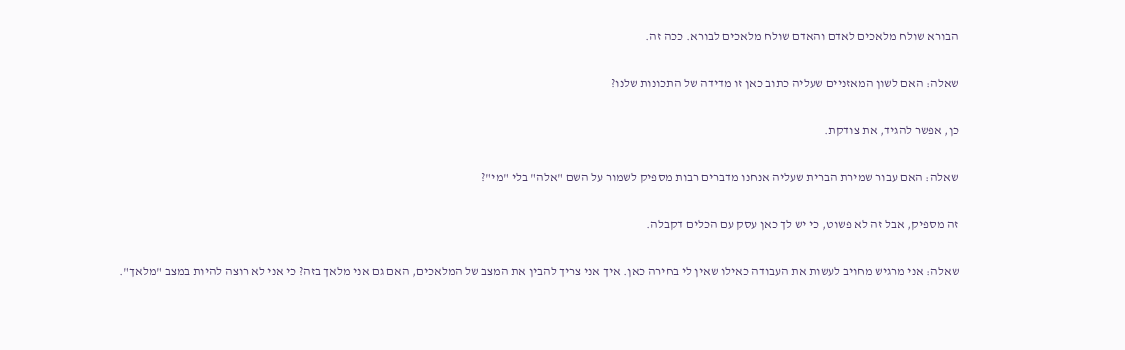הבורא שולח מלאכים לאדם והאדם שולח מלאכים לבורא. ככה זה.

שאלה: האם לשון המאזניים שעליה כתוב כאן זו מדידה של התכונות שלנו?

כן, אפשר להגיד, את צודקת.

שאלה: האם עבור שמירת הברית שעליה אנחנו מדברים רבות מספיק לשמור על השם "אלה" בלי "מי"?

זה מספיק, אבל זה לא פשוט, כי יש לך כאן עסק עם הכלים דקבלה.

שאלה: אני מרגיש מחויב לעשות את העבודה כאילו שאין לי בחירה כאן. איך אני צריך להבין את המצב של המלאכים, האם גם אני מלאך בזה? כי אני לא רוצה להיות במצב "מלאך".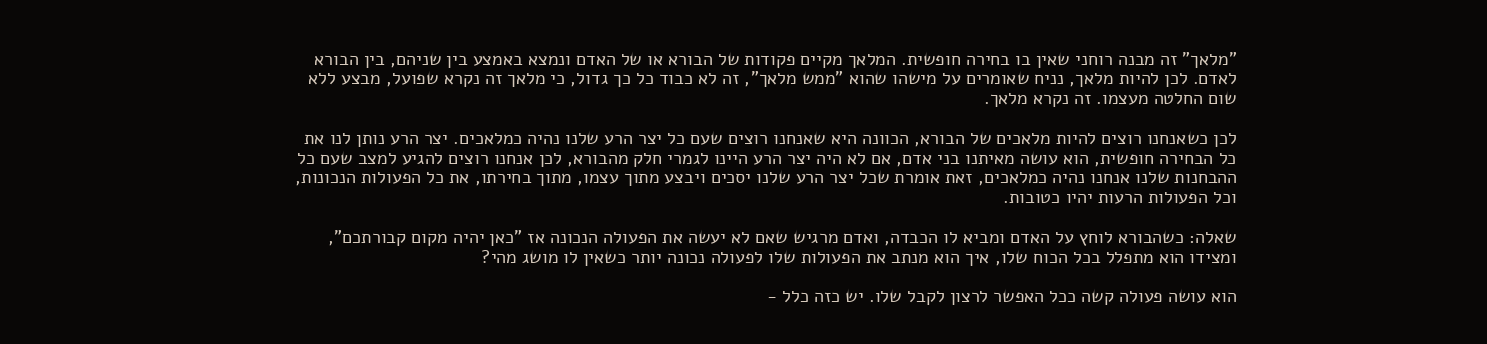"מלאך" זה מבנה רוחני שאין בו בחירה חופשית. המלאך מקיים פקודות של הבורא או של האדם ונמצא באמצע בין שניהם, בין הבורא לאדם. לכן להיות מלאך, נניח שאומרים על מישהו שהוא "ממש מלאך", זה לא כבוד כל כך גדול, כי מלאך זה נקרא שפועל, מבצע ללא שום החלטה מעצמו. זה נקרא מלאך.

לכן כשאנחנו רוצים להיות מלאכים של הבורא, הכוונה היא שאנחנו רוצים שעם כל יצר הרע שלנו נהיה כמלאכים. יצר הרע נותן לנו את כל הבחירה חופשית, הוא עושה מאיתנו בני אדם, אם לא היה יצר הרע היינו לגמרי חלק מהבורא, לכן אנחנו רוצים להגיע למצב שעם כל ההבחנות שלנו אנחנו נהיה כמלאכים, זאת אומרת שכל יצר הרע שלנו יסכים ויבצע מתוך עצמו, מתוך בחירתו, את כל הפעולות הנכונות, וכל הפעולות הרעות יהיו כטובות.

שאלה: כשהבורא לוחץ על האדם ומביא לו הכבדה, ואדם מרגיש שאם לא יעשה את הפעולה הנכונה אז "כאן יהיה מקום קבורתכם", ומצידו הוא מתפלל בכל הכוח שלו, איך הוא מנתב את הפעולות שלו לפעולה נכונה יותר כשאין לו מושג מהי?

הוא עושה פעולה קשה ככל האפשר לרצון לקבל שלו. יש כזה כלל -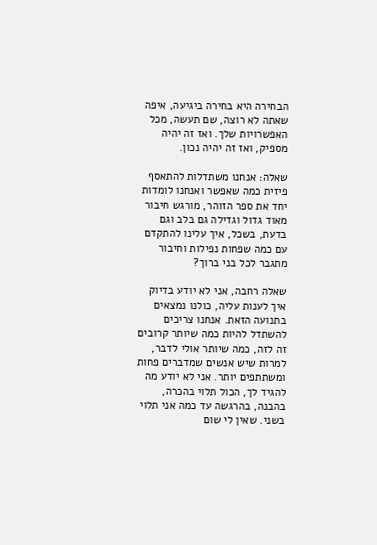הבחירה היא בחירה ביגיעה, איפה שאתה לא רוצה, שם תעשה, מכל האפשרויות שלך. ואז זה יהיה מספיק, ואז זה יהיה נכון.

שאלה: אנחנו משתדלות להתאסף פיזית כמה שאפשר ואנחנו לומדות יחד את ספר הזוהר, מורגש חיבור מאוד גדול וגדילה גם בלב וגם בדעת, בשכל, איך עלינו להתקדם עם כמה שפחות נפילות וחיבור מתגבר לכל בני ברוך?

שאלה רחבה, אני לא יודע בדיוק איך לענות עליה, כולנו נמצאים בתנועה הזאת. אנחנו צריכים להשתדל להיות כמה שיותר קרובים זה לזה, כמה שיותר אולי לדבר, למרות שיש אנשים שמדברים פחות ומשתתפים יותר. אני לא יודע מה להגיד לך, הכול תלוי בהכרה, בהבנה, בהרגשה עד כמה אני תלוי בשני. שאין לי שום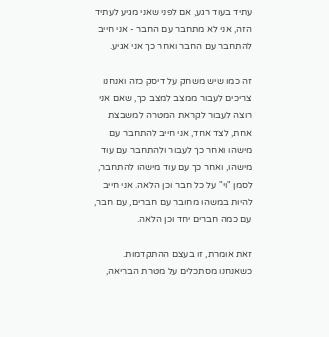עתיד בעוד רגע, אם לפני שאני מגיע לעתיד הזה, אני לא מתחבר עם החבר - אני חייב להתחבר עם החבר ואחר כך אני אגיע.

זה כמו שיש משחק על דיסק כזה ואנחנו צריכים לעבור ממצב למצב כך, שאם אני רוצה לעבור לקראת המטרה למשבצת אחת, לצד אחד, אני חייב להתחבר עם מישהו ואחר כך לעבור ולהתחבר עם עוד מישהו, ואחר כך עם עוד מישהו להתחבר, לסמן "וי" על כל חבר וכן הלאה. אני חייב להיות במשהו מחובר עם חברים, עם חבר, עם כמה חברים יחד וכן הלאה.

זאת אומרת, זו בעצם ההתקדמות. כשאנחנו מסתכלים על מטרת הבריאה,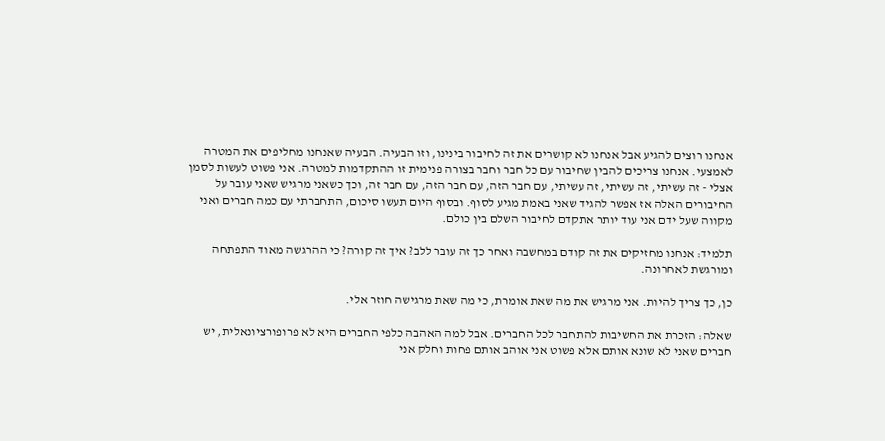אנחנו רוצים להגיע אבל אנחנו לא קושרים את זה לחיבור בינינו, וזו הבעיה. הבעיה שאנחנו מחליפים את המטרה לאמצעי. אנחנו צריכים להבין שחיבור עם כל חבר וחבר בצורה פנימית זו ההתקדמות למטרה. אני פשוט לעשות לסמן אצלי - זה עשיתי, זה עשיתי, זה עשיתי, עם חבר הזה, עם חבר הזה, עם חבר זה, וכך כשאני מרגיש שאני עובר על החיבורים האלה אז אפשר להגיד שאני באמת מגיע לסוף. ובסוף היום תעשו סיכום, התחברתי עם כמה חברים ואני מקווה שעל ידם אני עוד יותר אתקדם לחיבור השלם בין כולם.

תלמיד: אנחנו מחזיקים את זה קודם במחשבה ואחר כך זה עובר ללב? איך זה קורה? כי ההרגשה מאוד התפתחה ומורגשת לאחרונה.

כן, כך צריך להיות. אני מרגיש את מה שאת אומרת, כי מה שאת מרגישה חוזר אלי.

שאלה: הזכרת את החשיבות להתחבר לכל החברים. אבל למה האהבה כלפי החברים היא לא פרופורציונאלית, יש חברים שאני לא שונא אותם אלא פשוט אני אוהב אותם פחות וחלק אני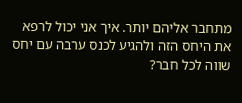מתחבר אליהם יותר. איך אני יכול לרפא את היחס הזה ולהגיע לכנס ערבה עם יחס שווה לכל חבר?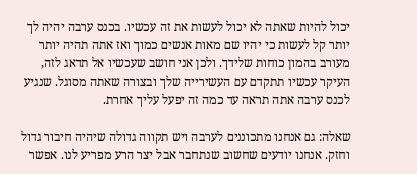יכול להיות שאתה לא יכול לעשות את זה עכשיו. בכנס ערבה יהיה לך יותר קל לעשות כי יהיו שם מאות אנשים כמוך ואז אתה תהיה יותר מעורב בהמון כוחות שלידך. ולכן אני חושב שעכשיו אל תדאג לזה, העיקר עכשיו תתקדם עם העשירייה שלך ובצורה שאתה מסוגל. שנגיע לכנס ערבה אתה תראה עד כמה זה יפעל עליך אחרת.

שאלה: גם אנחנו מתכוננים לערבה ויש תקווה גדולה שיהיה חיבור גדול וחזק. אנחנו יודעים שחשוב שנתחבר אבל יצר הרע מפריע לנו. אפשר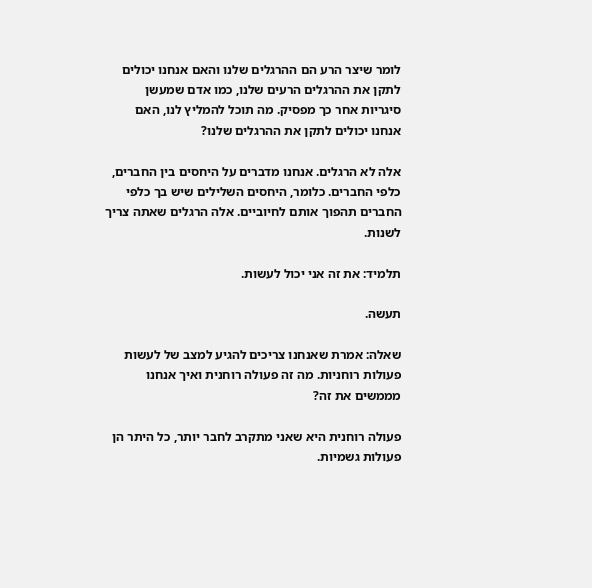לומר שיצר הרע הם ההרגלים שלנו והאם אנחנו יכולים לתקן את ההרגלים הרעים שלנו, כמו אדם שמעשן סיגריות אחר כך מפסיק. מה תוכל להמליץ לנו, האם אנחנו יכולים לתקן את ההרגלים שלנו?

אלה לא הרגלים. אנחנו מדברים על היחסים בין החברים, כלפי החברים. כלומר, היחסים השלילים שיש בך כלפי החברים תהפוך אותם לחיוביים. אלה הרגלים שאתה צריך לשנות.

תלמיד: את זה אני יכול לעשות.

תעשה.

שאלה: אמרת שאנחנו צריכים להגיע למצב של לעשות פעולות רוחניות. מה זה פעולה רוחנית ואיך אנחנו מממשים את זה?

פעולה רוחנית היא שאני מתקרב לחבר יותר, כל היתר הן פעולות גשמיות.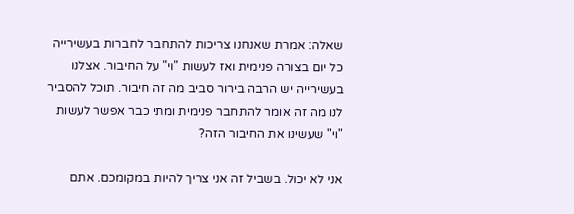שאלה: אמרת שאנחנו צריכות להתחבר לחברות בעשירייה כל יום בצורה פנימית ואז לעשות "וי" על החיבור. אצלנו בעשירייה יש הרבה בירור סביב מה זה חיבור. תוכל להסביר לנו מה זה אומר להתחבר פנימית ומתי כבר אפשר לעשות "וי" שעשינו את החיבור הזה?

אני לא יכול. בשביל זה אני צריך להיות במקומכם. אתם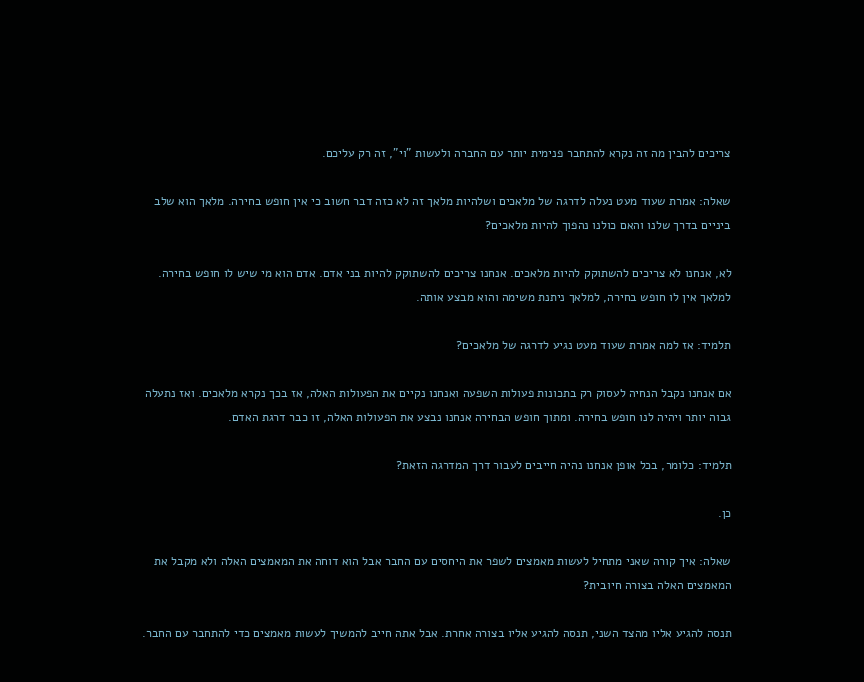צריכים להבין מה זה נקרא להתחבר פנימית יותר עם החברה ולעשות "וי", זה רק עליכם.

שאלה: אמרת שעוד מעט נעלה לדרגה של מלאכים ושלהיות מלאך זה לא כזה דבר חשוב כי אין חופש בחירה. מלאך הוא שלב ביניים בדרך שלנו והאם כולנו נהפוך להיות מלאכים?

לא, אנחנו לא צריכים להשתוקק להיות מלאכים. אנחנו צריכים להשתוקק להיות בני אדם. אדם הוא מי שיש לו חופש בחירה. למלאך אין לו חופש בחירה, למלאך ניתנת משימה והוא מבצע אותה.

תלמיד: אז למה אמרת שעוד מעט נגיע לדרגה של מלאכים?

אם אנחנו נקבל הנחיה לעסוק רק בתכונות פעולות השפעה ואנחנו נקיים את הפעולות האלה, אז בכך נקרא מלאכים. ואז נתעלה גבוה יותר ויהיה לנו חופש בחירה. ומתוך חופש הבחירה אנחנו נבצע את הפעולות האלה, זו כבר דרגת האדם.

תלמיד: כלומר, בכל אופן אנחנו נהיה חייבים לעבור דרך המדרגה הזאת?

כן.

שאלה: איך קורה שאני מתחיל לעשות מאמצים לשפר את היחסים עם החבר אבל הוא דוחה את המאמצים האלה ולא מקבל את המאמצים האלה בצורה חיובית?

תנסה להגיע אליו מהצד השני, תנסה להגיע אליו בצורה אחרת. אבל אתה חייב להמשיך לעשות מאמצים כדי להתחבר עם החבר.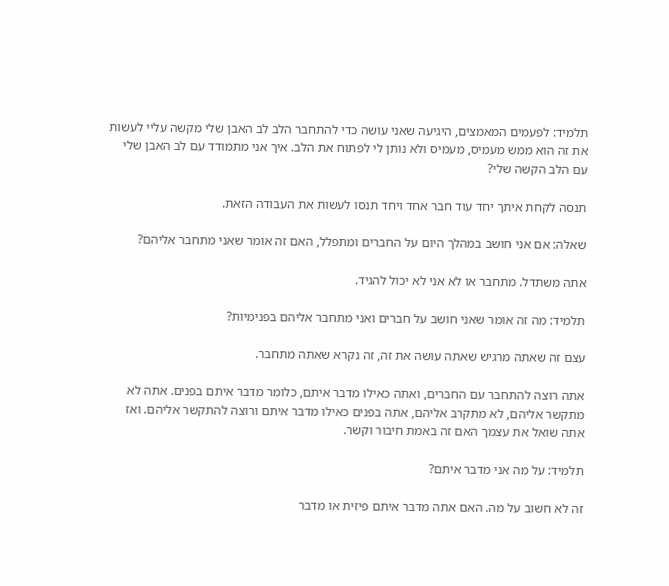תלמיד: לפעמים המאמצים, היגיעה שאני עושה כדי להתחבר הלב לב האבן שלי מקשה עליי לעשות את זה הוא ממש מעמיס, מעמיס ולא נותן לי לפתוח את הלב. איך אני מתמודד עם לב האבן שלי עם הלב הקשה שלי?

תנסה לקחת איתך יחד עוד חבר אחד ויחד תנסו לעשות את העבודה הזאת.

שאלה: אם אני חושב במהלך היום על החברים ומתפלל, האם זה אומר שאני מתחבר אליהם?

אתה משתדל. מתחבר או לא אני לא יכול להגיד.

תלמיד: מה זה אומר שאני חושב על חברים ואני מתחבר אליהם בפנימיות?

עצם זה שאתה מרגיש שאתה עושה את זה, זה נקרא שאתה מתחבר.

אתה רוצה להתחבר עם החברים, ואתה כאילו מדבר איתם, כלומר מדבר איתם בפנים. אתה לא מתקשר אליהם, לא מתקרב אליהם, אתה בפנים כאילו מדבר איתם ורוצה להתקשר אליהם. ואז אתה שואל את עצמך האם זה באמת חיבור וקשר.

תלמיד: על מה אני מדבר איתם?

זה לא חשוב על מה. האם אתה מדבר איתם פיזית או מדבר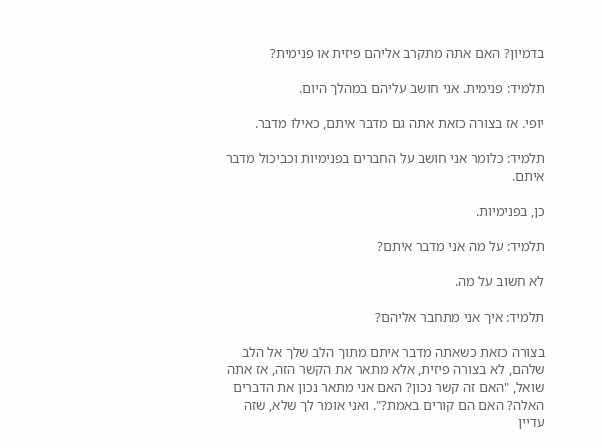בדמיון? האם אתה מתקרב אליהם פיזית או פנימית?

תלמיד: פנימית. אני חושב עליהם במהלך היום.

יופי. אז בצורה כזאת אתה גם מדבר איתם, כאילו מדבר.

תלמיד: כלומר אני חושב על החברים בפנימיות וכביכול מדבר איתם.

כן, בפנימיות.

תלמיד: על מה אני מדבר איתם?

לא חשוב על מה.

תלמיד: איך אני מתחבר אליהם?

בצורה כזאת כשאתה מדבר איתם מתוך הלב שלך אל הלב שלהם, לא בצורה פיזית, אלא מתאר את הקשר הזה, אז אתה שואל, "האם זה קשר נכון? האם אני מתאר נכון את הדברים האלה? האם הם קורים באמת?". ואני אומר לך שלא, שזה עדיין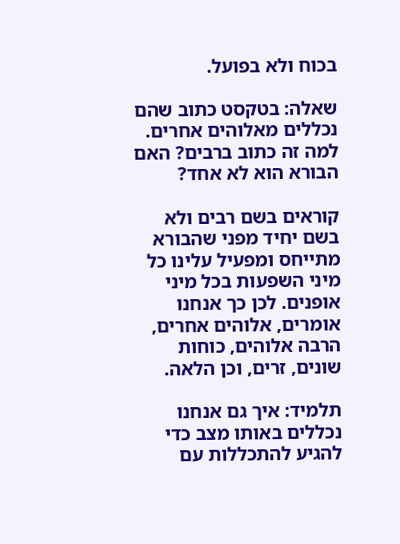בכוח ולא בפועל.

שאלה: בטקסט כתוב שהם נכללים מאלוהים אחרים. למה זה כתוב ברבים? האם הבורא הוא לא אחד?

קוראים בשם רבים ולא בשם יחיד מפני שהבורא מתייחס ומפעיל עלינו כל מיני השפעות בכל מיני אופנים. לכן כך אנחנו אומרים, אלוהים אחרים, הרבה אלוהים, כוחות שונים, זרים, וכן הלאה.

תלמיד: איך גם אנחנו נכללים באותו מצב כדי להגיע להתכללות עם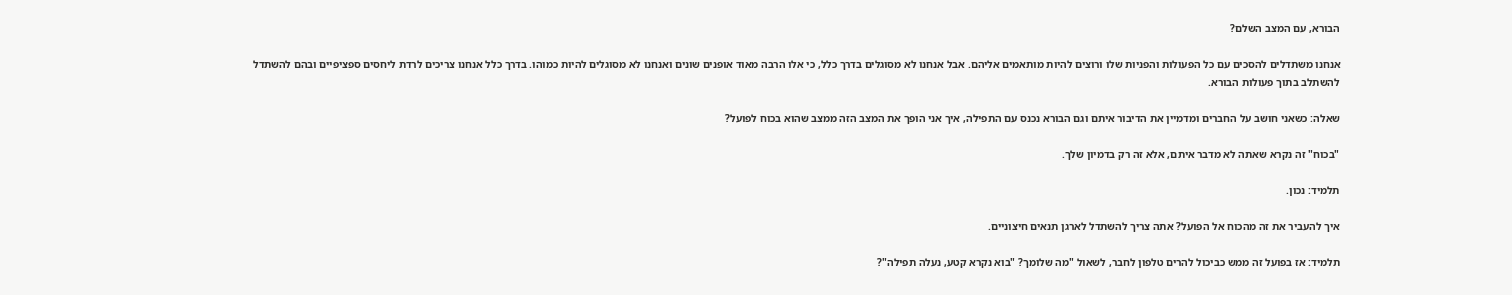הבורא, עם המצב השלם?

אנחנו משתדלים להסכים עם כל הפעולות והפניות שלו ורוצים להיות מותאמים אליהם. אבל אנחנו לא מסוגלים בדרך כלל, כי אלו הרבה מאוד אופנים שונים ואנחנו לא מסוגלים להיות כמוהו. בדרך כלל אנחנו צריכים לרדת ליחסים ספציפיים ובהם להשתדל להשתלב בתוך פעולות הבורא.

שאלה: כשאני חושב על החברים ומדמיין את הדיבור איתם וגם הבורא נכנס עם התפילה, איך אני הופך את המצב הזה ממצב שהוא בכוח לפועל?

"בכוח" זה נקרא שאתה לא מדבר איתם, אלא זה רק בדמיון שלך.

תלמיד: נכון.

איך להעביר את זה מהכוח אל הפועל? אתה צריך להשתדל לארגן תנאים חיצוניים.

תלמיד: אז בפועל זה ממש כביכול להרים טלפון לחבר, לשאול "מה שלומך? "בוא נקרא קטע, נעלה תפילה"?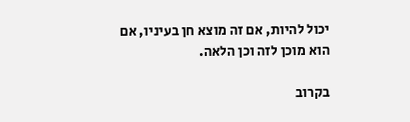יכול להיות, אם זה מוצא חן בעיניו, אם הוא מוכן לזה וכן הלאה.

בקרוב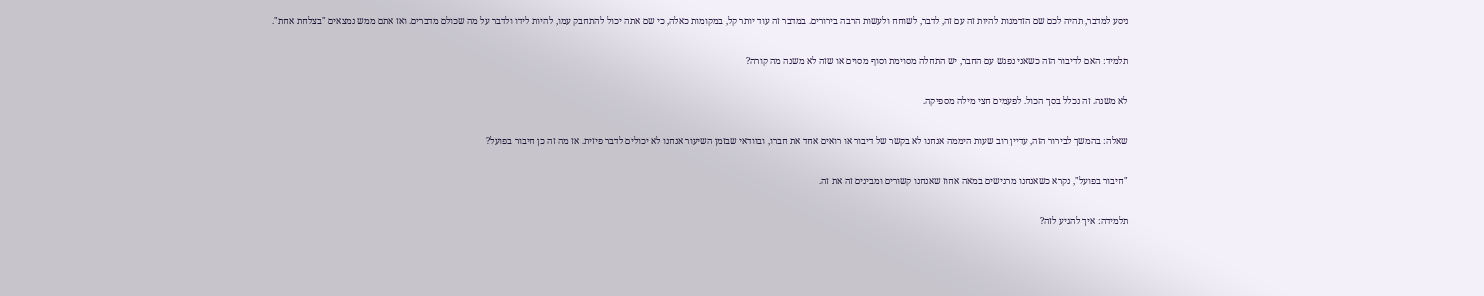ניסע למדבר, תהיה לכם שם הזדמנות להיות זה עם זה, לדבר, לשוחח ולעשות הרבה בירורים. במדבר זה עוד יותר קל, במקומות כאלה, כי שם אתה יכול להתחבק עמו, להיות לידו ולדבר על מה שכולם מדברים. ואז אתם ממש נמצאים "בצלחת אחת".

תלמיד: האם לדיבור הזה כשאני נפגש עם החבר, יש התחלה מסוימת וסוף מסוים או שזה לא משנה מה קורה?

לא משנה. זה נכלל בסך הכול. לפעמים חצי מילה מספיקה.

שאלה: בהמשך לבירור הזה, עדיין רוב שעות היממה אנחנו לא בקשר של דיבור או רואים אחד את חברו, ובוודאי שבזמן השיעור אנחנו לא יכולים לדבר פיזית. אז מה זה כן חיבור בפועל?

"חיבור בפועל", נקרא כשאנחנו מרגישים במאה אחוז שאנחנו קשורים ומבינים זה את זה.

תלמידה: איך להגיע לזה?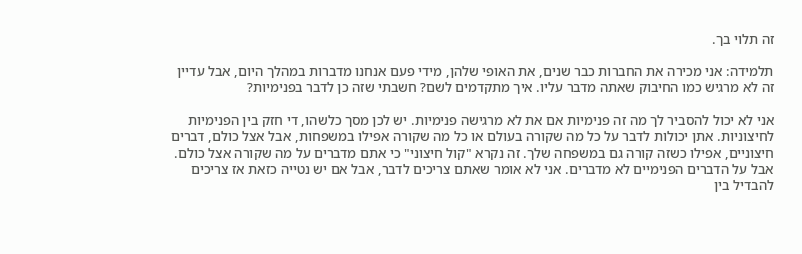זה תלוי בך.

תלמידה: אני מכירה את החברות כבר שנים, את האופי שלהן, מידי פעם אנחנו מדברות במהלך היום, אבל עדיין זה לא מרגיש כמו החיבוק שאתה מדבר עליו. איך מתקדמים לשם? חשבתי שזה כן לדבר בפנימיות?

אני לא יכול להסביר לך מה זה פנימיות אם את לא מרגישה פנימיות. יש לכן מסך כלשהו, די חזק בין הפנימיות לחיצוניות. אתן יכולות לדבר על כל מה שקורה בעולם או כל מה שקורה אפילו במשפחות, אבל אצל כולם, דברים חיצוניים, אפילו כשזה קורה גם במשפחה שלך. זה נקרא "קול חיצוני" כי אתם מדברים על מה שקורה אצל כולם. אבל על הדברים הפנימיים לא מדברים. אני לא אומר שאתם צריכים לדבר, אבל אם יש נטייה כזאת אז צריכים להבדיל בין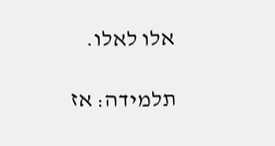אלו לאלו.

תלמידה: אז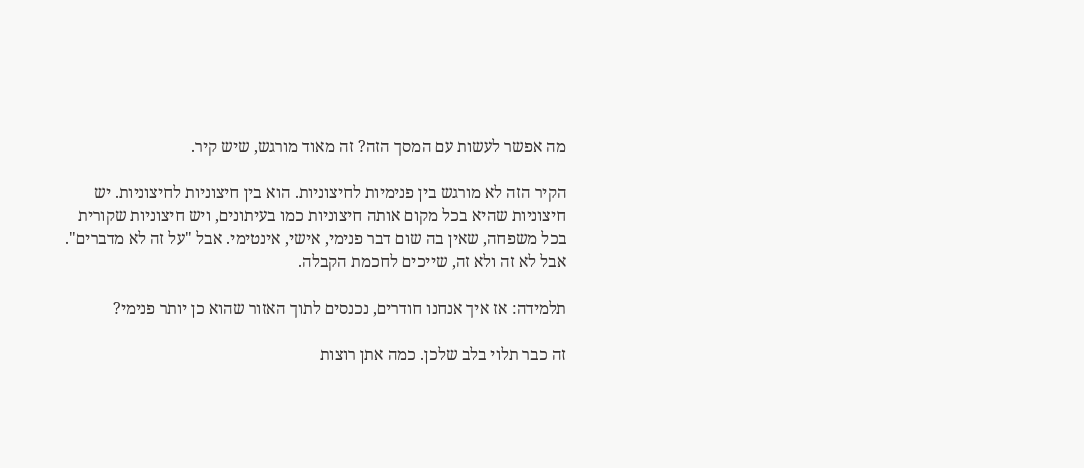מה אפשר לעשות עם המסך הזה? זה מאוד מורגש, שיש קיר.

הקיר הזה לא מורגש בין פנימיות לחיצוניות. הוא בין חיצוניות לחיצוניות. יש חיצוניות שהיא בכל מקום אותה חיצוניות כמו בעיתונים, ויש חיצוניות שקורית בכל משפחה, שאין בה שום דבר פנימי, אישי, אינטימי. אבל "על זה לא מדברים". אבל לא זה ולא זה, שייכים לחכמת הקבלה.

תלמידה: אז איך אנחנו חודרים, נכנסים לתוך האזור שהוא כן יותר פנימי?

זה כבר תלוי בלב שלכן. כמה אתן רוצות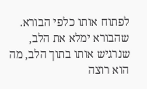לפתוח אותו כלפי הבורא. שהבורא ימלא את הלב, שנרגיש אותו בתוך הלב, מה הוא רוצה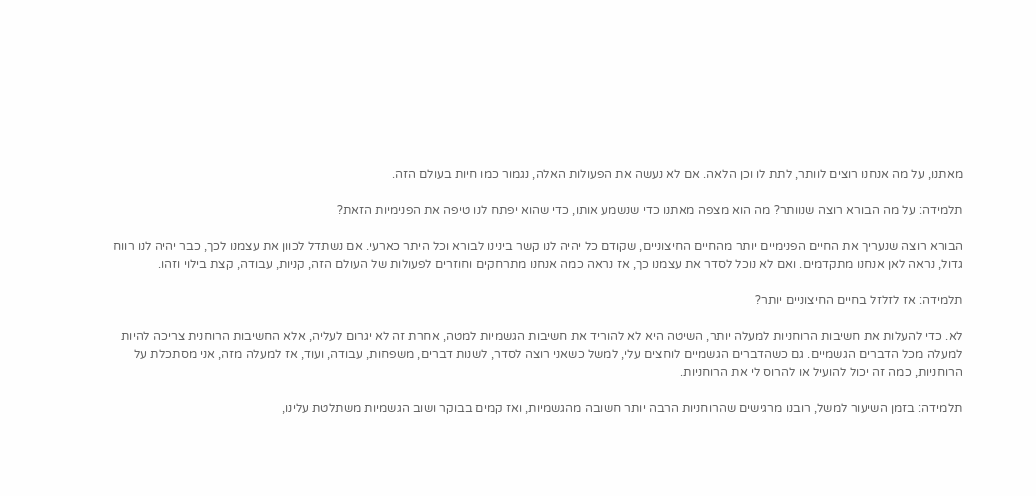מאתנו, על מה אנחנו רוצים לוותר, לתת לו וכן הלאה. אם לא נעשה את הפעולות האלה, נגמור כמו חיות בעולם הזה.

תלמידה: על מה הבורא רוצה שנוותר? מה הוא מצפה מאתנו כדי שנשמע אותו, כדי שהוא יפתח לנו טיפה את הפנימיות הזאת?

הבורא רוצה שנעריך את החיים הפנימיים יותר מהחיים החיצוניים, שקודם כל יהיה לנו קשר בינינו לבורא וכל היתר כארעי. אם נשתדל לכוון את עצמנו לכך, כבר יהיה לנו רווח גדול, נראה לאן אנחנו מתקדמים. ואם לא נוכל לסדר את עצמנו כך, אז נראה כמה אנחנו מתרחקים וחוזרים לפעולות של העולם הזה, קניות, עבודה, קצת בילוי וזהו.

תלמידה: אז לזלזל בחיים החיצוניים יותר?

לא. כדי להעלות את חשיבות הרוחניות למעלה יותר, השיטה היא לא להוריד את חשיבות הגשמיות למטה, אחרת זה לא יגרום לעליה, אלא החשיבות הרוחנית צריכה להיות למעלה מכל הדברים הגשמיים. גם כשהדברים הגשמיים לוחצים עלי, למשל כשאני רוצה לסדר, לשנות דברים, משפחות, עבודה, ועוד, אז למעלה מזה, אני מסתכלת על הרוחניות, כמה זה יכול להועיל או להרוס לי את הרוחניות.

תלמידה: בזמן השיעור למשל, רובנו מרגישים שהרוחניות הרבה יותר חשובה מהגשמיות, ואז קמים בבוקר ושוב הגשמיות משתלטת עלינו,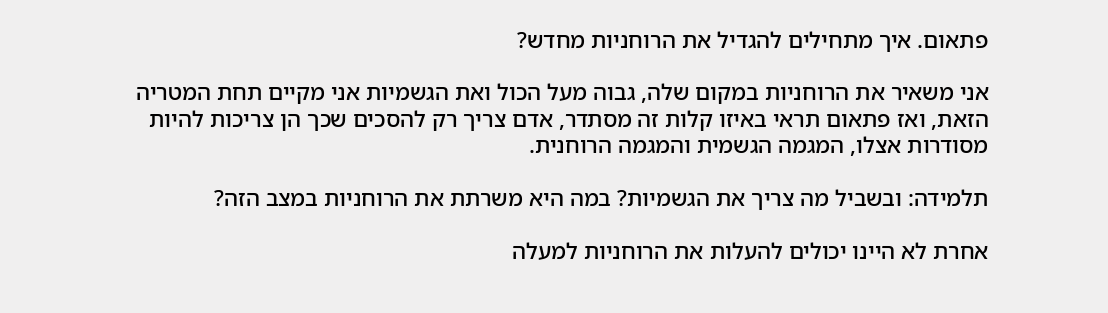פתאום. איך מתחילים להגדיל את הרוחניות מחדש?

אני משאיר את הרוחניות במקום שלה, גבוה מעל הכול ואת הגשמיות אני מקיים תחת המטריה הזאת, ואז פתאום תראי באיזו קלות זה מסתדר, אדם צריך רק להסכים שכך הן צריכות להיות מסודרות אצלו, המגמה הגשמית והמגמה הרוחנית.

תלמידה: ובשביל מה צריך את הגשמיות? במה היא משרתת את הרוחניות במצב הזה?

אחרת לא היינו יכולים להעלות את הרוחניות למעלה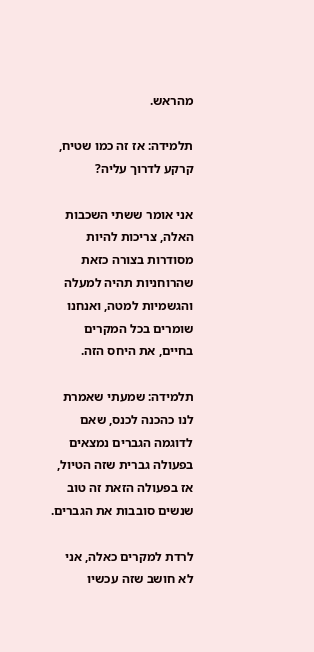מהראש.

תלמידה: אז זה כמו שטיח, קרקע לדרוך עליה?

אני אומר ששתי השכבות האלה, צריכות להיות מסודרות בצורה כזאת שהרוחניות תהיה למעלה והגשמיות למטה, ואנחנו שומרים בכל המקרים בחיים, את היחס הזה.

תלמידה: שמעתי שאמרת לנו כהכנה לכנס, שאם לדוגמה הגברים נמצאים בפעולה גברית שזה הטיול, אז בפעולה הזאת זה טוב שנשים סובבות את הגברים.

לרדת למקרים כאלה, אני לא חושב שזה עכשיו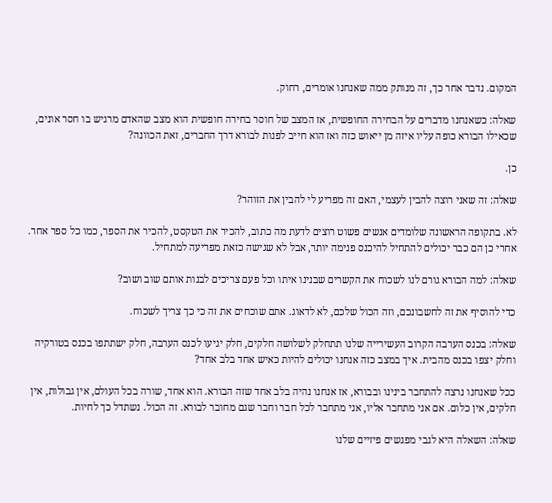המקום. נדבר אחר כך, זה מנותק ממה שאנחנו אומרים, רחוק.

שאלה: כשאנחנו מדברים על הבחירה החופשית, אז המצב של חוסר בחירה חופשית הוא מצב שהאדם מרגיש בו חסר אונים, שכאילו הבורא כופה עליו איזה מן ייאוש כזה ואז הוא חייב לפנות לבורא דרך החברים, זאת הכוונה?

כן.

שאלה: זה שאני רוצה להבין לעצמי, האם זה מפריע לי להבין את הזוהר?

לא. בתקופה הראשונה שלומדים אנשים פשוט רוצים לדעת מה כתוב, להכיר את הטקסט, להכיר את הספר, כמו כל ספר אחר. אחרי כן הם כבר יכולים להתחיל להיכנס פנימה יותר, אבל לא שגישה כזאת מפריעה למתחיל.

שאלה: למה הבורא גורם לנו לשכוח את הקשרים שבנינו איתו וכל פעם צריכים לבנות אותם שוב ושוב?

כדי להוסיף את זה לחשבונכם, וזה הכול שלכם, לא לדאוג. אתם שוכחים את זה כי כך צריך לשכוח.

שאלה: בכנס הערבה הקרוב העשירייה שלנו תתחלק לשלושה חלקים, חלק יגיעו לכנס הערבה, חלק ישתתפו בכנס בטורקיה וחלק יצפו בכנס מהבית. איך במצב כזה אנחנו יכולים להיות כאיש אחד בלב אחד?

ככל שאנחנו נרצה להתחבר בינינו ובבורא, אז אנחנו נהיה בלב אחד שזה הבורא. הוא אחד, שורה בכל העולם, אין גבולות, אין חלקים, אין כלום. אם אני מתחבר אליו, אני מתחבר לכל חבר וחבר שגם מחובר לבורא. זה הכול. נשתדל כך לחיות.

שאלה: השאלה היא לגבי מפגשים פיזיים שלנו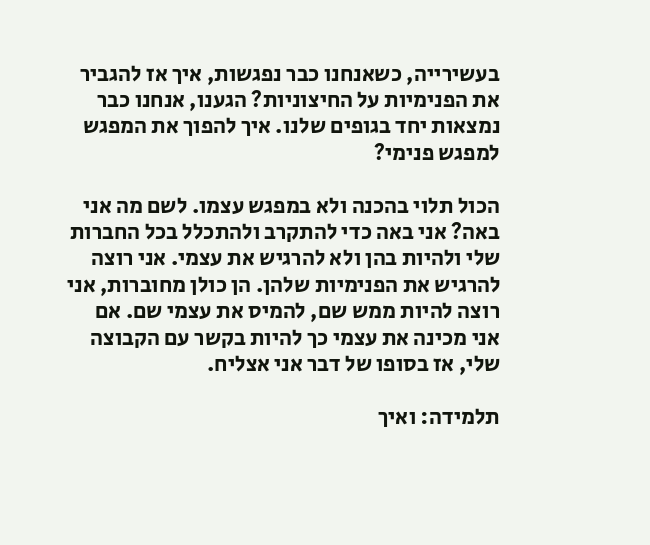בעשירייה, כשאנחנו כבר נפגשות, איך אז להגביר את הפנימיות על החיצוניות? הגענו, אנחנו כבר נמצאות יחד בגופים שלנו. איך להפוך את המפגש למפגש פנימי?

הכול תלוי בהכנה ולא במפגש עצמו. לשם מה אני באה? אני באה כדי להתקרב ולהתכלל בכל החברות שלי ולהיות בהן ולא להרגיש את עצמי. אני רוצה להרגיש את הפנימיות שלהן. הן כולן מחוברות, אני רוצה להיות ממש שם, להמיס את עצמי שם. אם אני מכינה את עצמי כך להיות בקשר עם הקבוצה שלי, אז בסופו של דבר אני אצליח.

תלמידה: ואיך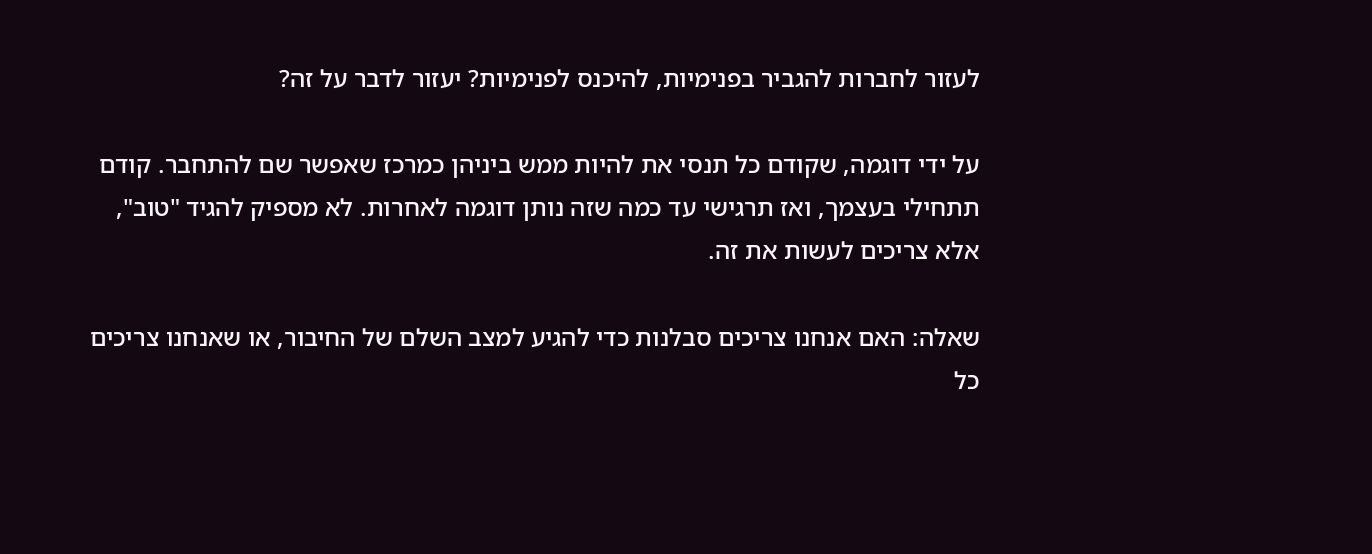לעזור לחברות להגביר בפנימיות, להיכנס לפנימיות? יעזור לדבר על זה?

על ידי דוגמה, שקודם כל תנסי את להיות ממש ביניהן כמרכז שאפשר שם להתחבר. קודם תתחילי בעצמך, ואז תרגישי עד כמה שזה נותן דוגמה לאחרות. לא מספיק להגיד "טוב", אלא צריכים לעשות את זה.

שאלה: האם אנחנו צריכים סבלנות כדי להגיע למצב השלם של החיבור, או שאנחנו צריכים כל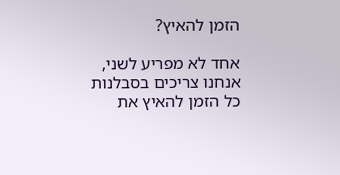הזמן להאיץ?

אחד לא מפריע לשני, אנחנו צריכים בסבלנות כל הזמן להאיץ את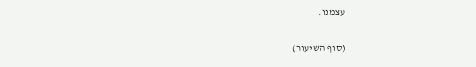עצמנו.

(סוף השיעור)